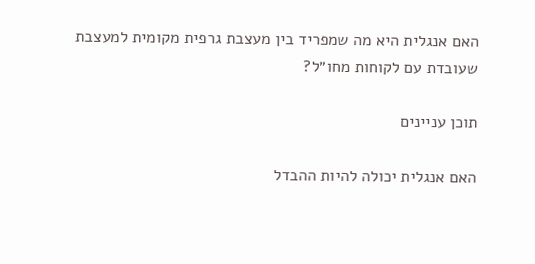האם אנגלית היא מה שמפריד בין מעצבת גרפית מקומית למעצבת שעובדת עם לקוחות מחו״ל?

תוכן עניינים

האם אנגלית יכולה להיות ההבדל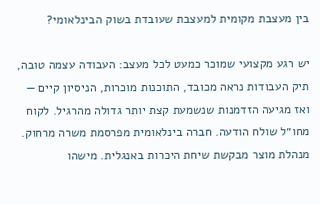בין מעצבת מקומית למעצבת שעובדת בשוק הבינלאומי?

יש רגע מקצועי שמוכר כמעט לכל מעצב: העבודה עצמה טובה, תיק העבודות נראה מכובד, התוכנות מוכרות, הניסיון קיים — ואז מגיעה הזדמנות שנשמעת קצת יותר גדולה מהרגיל. לקוח מחו״ל שולח הודעה. חברה בינלאומית מפרסמת משרה מרחוק. מנהלת מוצר מבקשת שיחת היכרות באנגלית. מישהו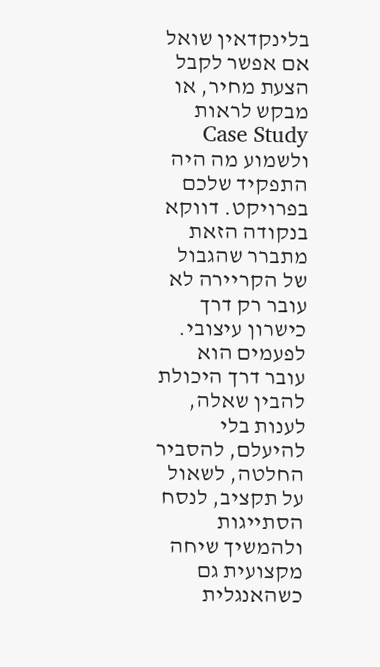בלינקדאין שואל אם אפשר לקבל הצעת מחיר, או מבקש לראות Case Study ולשמוע מה היה התפקיד שלכם בפרויקט. דווקא בנקודה הזאת מתברר שהגבול של הקריירה לא עובר רק דרך כישרון עיצובי. לפעמים הוא עובר דרך היכולת להבין שאלה, לענות בלי להיעלם, להסביר החלטה, לשאול על תקציב, לנסח הסתייגות ולהמשיך שיחה מקצועית גם כשהאנגלית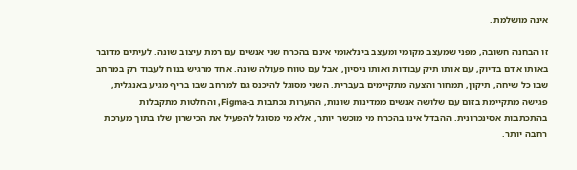אינה מושלמת.

זו הבחנה חשובה, מפני שמעצב מקומי ומעצב בינלאומי אינם בהכרח שני אנשים עם רמת עיצוב שונה. לעיתים מדובר באותו אדם בדיוק, עם אותו תיק עבודות ואותו ניסיון, אבל עם טווח פעולה שונה. אחד מרגיש בנוח לעבוד רק במרחב שבו כל שיחה, תיקון, תמחור והצעה מתקיימים בעברית. השני מסוגל להיכנס גם למרחב שבו בריף מגיע באנגלית, פגישה מתקיימת בזום עם שלושה אנשים ממדינות שונות, ההערות נכתבות ב-Figma, והחלטות מתקבלות בהתכתבות אסינכרונית. ההבדל אינו בהכרח מי מוכשר יותר, אלא מי מסוגל להפעיל את הכישרון שלו בתוך מערכת רחבה יותר.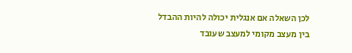לכן השאלה אם אנגלית יכולה להיות ההבדל בין מעצב מקומי למעצב שעובד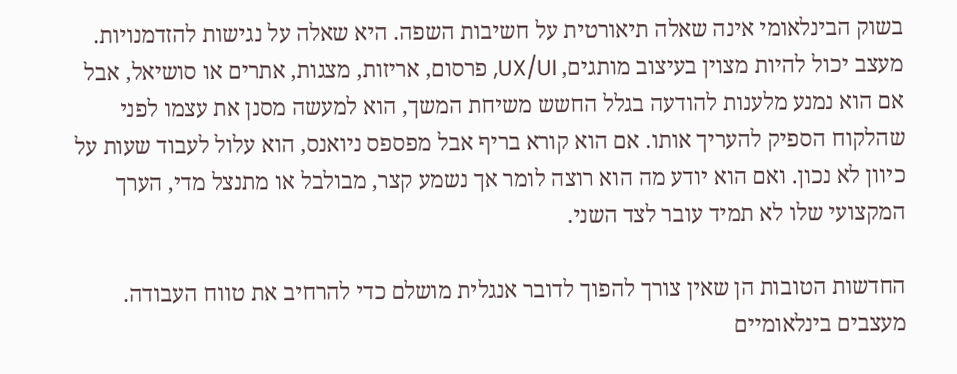בשוק הבינלאומי אינה שאלה תיאורטית על חשיבות השפה. היא שאלה על נגישות להזדמנויות. מעצב יכול להיות מצוין בעיצוב מותגים, UX/UI, פרסום, אריזות, מצגות, אתרים או סושיאל, אבל אם הוא נמנע מלענות להודעה בגלל החשש משיחת המשך, הוא למעשה מסנן את עצמו לפני שהלקוח הספיק להעריך אותו. אם הוא קורא בריף אבל מפספס ניואנס, הוא עלול לעבוד שעות על כיוון לא נכון. ואם הוא יודע מה הוא רוצה לומר אך נשמע קצר, מבולבל או מתנצל מדי, הערך המקצועי שלו לא תמיד עובר לצד השני.

החדשות הטובות הן שאין צורך להפוך לדובר אנגלית מושלם כדי להרחיב את טווח העבודה. מעצבים בינלאומיים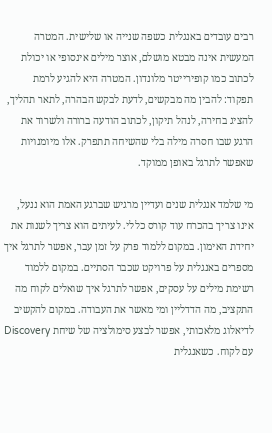רבים עובדים באנגלית כשפה שנייה או שלישית. המטרה המעשית אינה מבטא מושלם, אוצר מילים אינסופי או יכולת לכתוב כמו קופירייטר מלונדון. המטרה היא להגיע לרמת תפקוד: להבין מה מבקשים, לדעת לבקש הבהרה, לתאר תהליך, להציג בחירה, לנהל תיקון, לכתוב הודעה ברורה ולשרוד את הרגע שבו חסרה מילה בלי שהשיחה תתפרק. אלו מיומנויות שאפשר לתרגל באופן ממוקד.

מי שלמד אנגלית שנים ועדיין מרגיש שברגע האמת הוא ננעל, אינו צריך בהכרח עוד קורס כללי. לעיתים הוא צריך לשנות את יחידת האימון. במקום ללמוד פרק על זמן עבר, אפשר לתרגל איך מספרים באנגלית על פרויקט שכבר הסתיים. במקום ללמוד רשימת מילים על עסקים, אפשר לתרגל איך שואלים לקוח מה התקציב, מה הדדליין ומי מאשר את העבודה. במקום להקשיב לדיאלוג מלאכותי, אפשר לבצע סימולציה של שיחת Discovery עם לקוח. כשאנגלית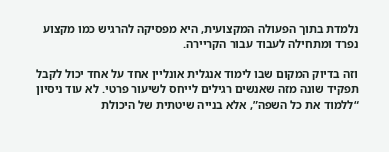נלמדת בתוך הפעולה המקצועית, היא מפסיקה להרגיש כמו מקצוע נפרד ומתחילה לעבוד עבור הקריירה.

וזה בדיוק המקום שבו לימוד אנגלית אונליין אחד על אחד יכול לקבל תפקיד שונה מזה שאנשים רגילים לייחס לשיעור פרטי. לא עוד ניסיון “ללמוד את כל השפה”, אלא בנייה שיטתית של היכולת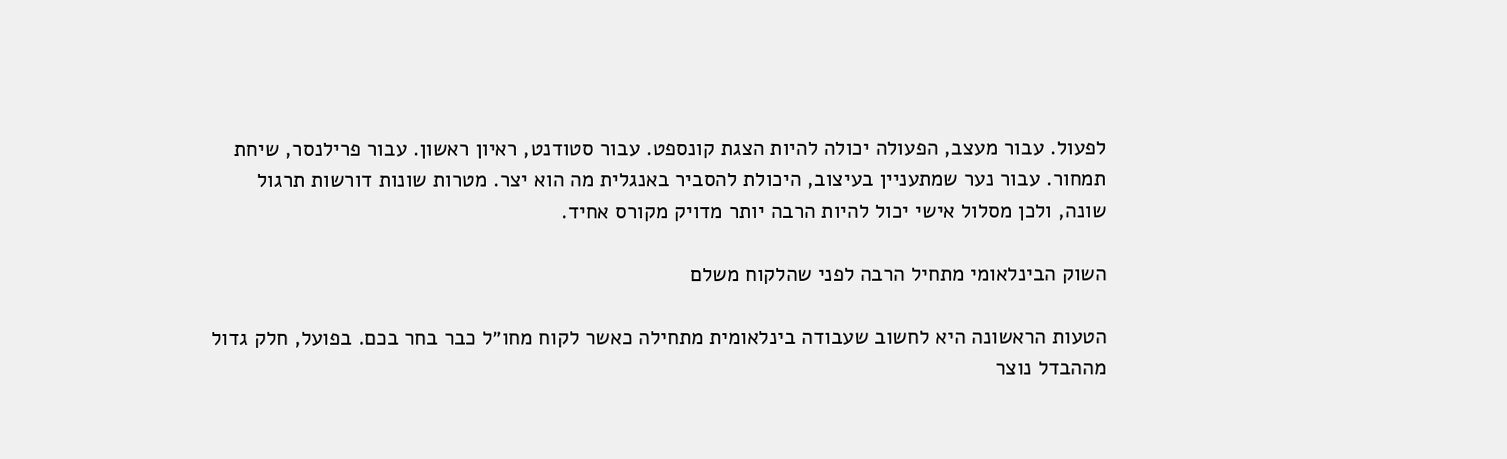לפעול. עבור מעצב, הפעולה יכולה להיות הצגת קונספט. עבור סטודנט, ראיון ראשון. עבור פרילנסר, שיחת תמחור. עבור נער שמתעניין בעיצוב, היכולת להסביר באנגלית מה הוא יצר. מטרות שונות דורשות תרגול שונה, ולכן מסלול אישי יכול להיות הרבה יותר מדויק מקורס אחיד.

השוק הבינלאומי מתחיל הרבה לפני שהלקוח משלם

הטעות הראשונה היא לחשוב שעבודה בינלאומית מתחילה כאשר לקוח מחו״ל כבר בחר בכם. בפועל, חלק גדול מההבדל נוצר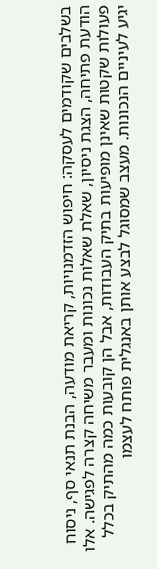בשלבים שקודמים לעסקה: חיפוש הזדמנויות, קריאת מודעה, הבנת תנאי סף, ניסוח הודעת פתיחה, הצגת ניסיון, שאלת שאלות נכונות ומעבר משיחה קצרה לפגישה. אלו פעולות שקטות שאינן מופיעות בתיק העבודות, אבל הן קובעות כמה מהתיק בכלל יגיע לעיניים הנכונות. מעצב שמסוגל לבצע אותן באנגלית פותח לעצמו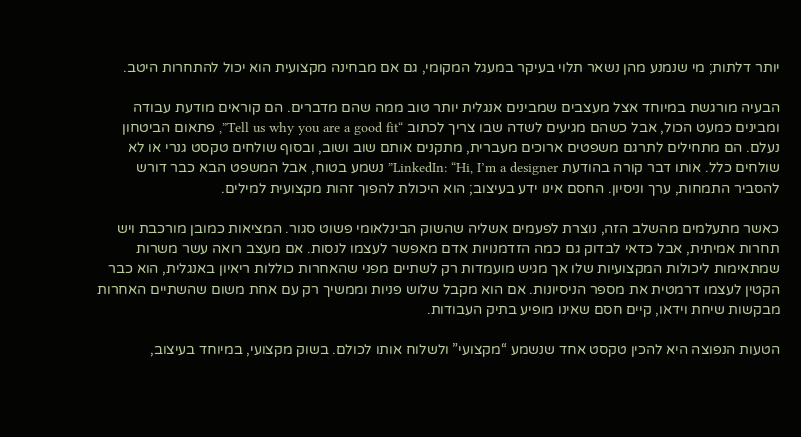יותר דלתות; מי שנמנע מהן נשאר תלוי בעיקר במעגל המקומי, גם אם מבחינה מקצועית הוא יכול להתחרות היטב.

הבעיה מורגשת במיוחד אצל מעצבים שמבינים אנגלית יותר טוב ממה שהם מדברים. הם קוראים מודעת עבודה ומבינים כמעט הכול, אבל כשהם מגיעים לשדה שבו צריך לכתוב “Tell us why you are a good fit”, פתאום הביטחון נעלם. הם מתחילים לתרגם משפטים ארוכים מעברית, מתקנים אותם שוב ושוב, ובסוף שולחים טקסט גנרי או לא שולחים כלל. אותו דבר קורה בהודעת LinkedIn: “Hi, I’m a designer” נשמע בטוח, אבל המשפט הבא כבר דורש להסביר התמחות, ערך וניסיון. החסם אינו ידע בעיצוב; הוא היכולת להפוך זהות מקצועית למילים.

כאשר מתעלמים מהשלב הזה, נוצרת לפעמים אשליה שהשוק הבינלאומי פשוט סגור. המציאות כמובן מורכבת ויש תחרות אמיתית, אבל כדאי לבדוק גם כמה הזדמנויות אדם מאפשר לעצמו לנסות. אם מעצב רואה עשר משרות שמתאימות ליכולות המקצועיות שלו אך מגיש מועמדות רק לשתיים מפני שהאחרות כוללות ריאיון באנגלית, הוא כבר הקטין לעצמו דרמטית את מספר הניסיונות. אם הוא מקבל שלוש פניות וממשיך רק עם אחת משום שהשתיים האחרות מבקשות שיחת וידאו, קיים חסם שאינו מופיע בתיק העבודות.

הטעות הנפוצה היא להכין טקסט אחד שנשמע “מקצועי” ולשלוח אותו לכולם. בשוק מקצועי, במיוחד בעיצוב,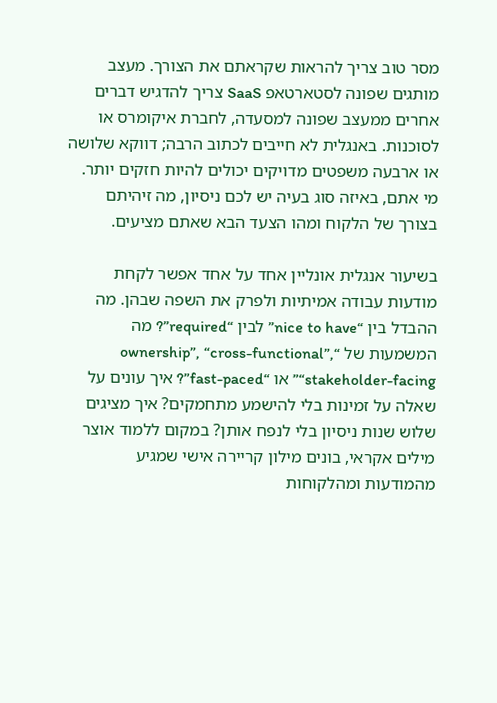מסר טוב צריך להראות שקראתם את הצורך. מעצב מותגים שפונה לסטארטאפ SaaS צריך להדגיש דברים אחרים ממעצב שפונה למסעדה, לחברת איקומרס או לסוכנות. באנגלית לא חייבים לכתוב הרבה; דווקא שלושה או ארבעה משפטים מדויקים יכולים להיות חזקים יותר. מי אתם, באיזה סוג בעיה יש לכם ניסיון, מה זיהיתם בצורך של הלקוח ומהו הצעד הבא שאתם מציעים.

בשיעור אנגלית אונליין אחד על אחד אפשר לקחת מודעות עבודה אמיתיות ולפרק את השפה שבהן. מה ההבדל בין “nice to have” לבין “required”? מה המשמעות של “ownership”, “cross-functional”, “stakeholder-facing” או “fast-paced”? איך עונים על שאלה על זמינות בלי להישמע מתחמקים? איך מציגים שלוש שנות ניסיון בלי לנפח אותן? במקום ללמוד אוצר מילים אקראי, בונים מילון קריירה אישי שמגיע מהמודעות ומהלקוחות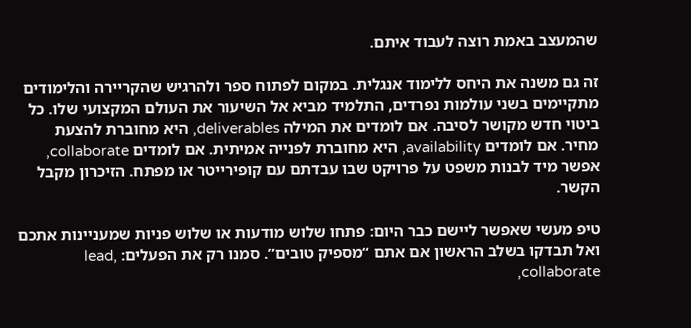שהמעצב באמת רוצה לעבוד איתם.

זה גם משנה את היחס ללימוד אנגלית. במקום לפתוח ספר ולהרגיש שהקריירה והלימודים מתקיימים בשני עולמות נפרדים, התלמיד מביא אל השיעור את העולם המקצועי שלו. כל ביטוי חדש מקושר לסיבה. אם לומדים את המילה deliverables, היא מחוברת להצעת מחיר. אם לומדים availability, היא מחוברת לפנייה אמיתית. אם לומדים collaborate, אפשר מיד לבנות משפט על פרויקט שבו עבדתם עם קופירייטר או מפתח. הזיכרון מקבל הקשר.

טיפ מעשי שאפשר ליישם כבר היום: פתחו שלוש מודעות או שלוש פניות שמעניינות אתכם ואל תבדקו בשלב הראשון אם אתם “מספיק טובים”. סמנו רק את הפעלים: lead, collaborate,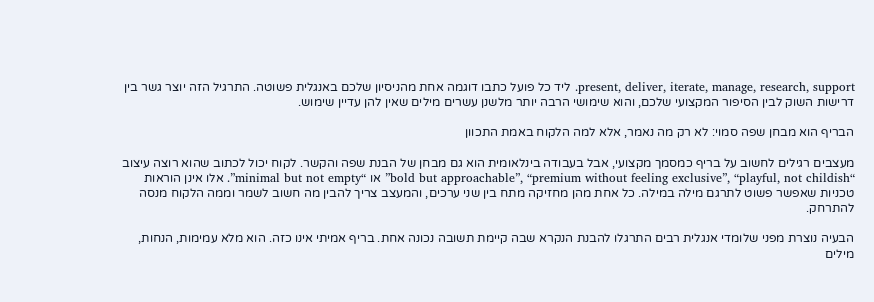present, deliver, iterate, manage, research, support. ליד כל פועל כתבו דוגמה אחת מהניסיון שלכם באנגלית פשוטה. התרגיל הזה יוצר גשר בין דרישות השוק לבין הסיפור המקצועי שלכם, והוא שימושי הרבה יותר מלשנן עשרים מילים שאין להן עדיין שימוש.

הבריף הוא מבחן שפה סמוי: לא רק מה נאמר, אלא למה הלקוח באמת התכוון

מעצבים רגילים לחשוב על בריף כמסמך מקצועי, אבל בעבודה בינלאומית הוא גם מבחן של הבנת שפה והקשר. לקוח יכול לכתוב שהוא רוצה עיצוב “bold but approachable”, “premium without feeling exclusive”, “playful, not childish” או “minimal but not empty”. אלו אינן הוראות טכניות שאפשר פשוט לתרגם מילה במילה. כל אחת מהן מחזיקה מתח בין שני ערכים, והמעצב צריך להבין מה חשוב לשמר וממה הלקוח מנסה להתרחק.

הבעיה נוצרת מפני שלומדי אנגלית רבים התרגלו להבנת הנקרא שבה קיימת תשובה נכונה אחת. בריף אמיתי אינו כזה. הוא מלא עמימות, הנחות, מילים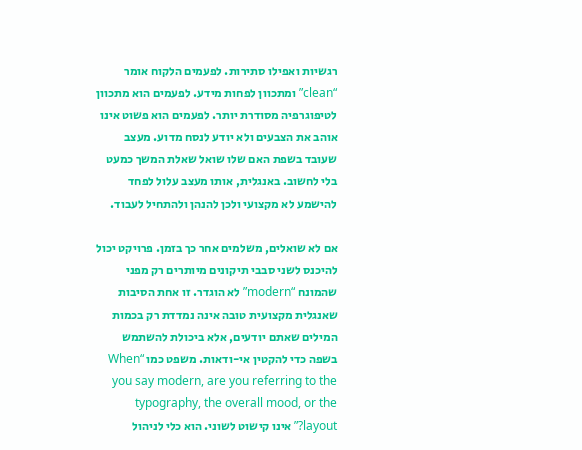רגשיות ואפילו סתירות. לפעמים הלקוח אומר “clean” ומתכוון לפחות מידע. לפעמים הוא מתכוון לטיפוגרפיה מסודרת יותר. לפעמים הוא פשוט אינו אוהב את הצבעים ולא יודע לנסח מדוע. מעצב שעובד בשפת האם שלו שואל שאלת המשך כמעט בלי לחשוב. באנגלית, אותו מעצב עלול לפחד להישמע לא מקצועי ולכן להנהן ולהתחיל לעבוד.

אם לא שואלים, משלמים אחר כך בזמן. פרויקט יכול להיכנס לשני סבבי תיקונים מיותרים רק מפני שהמונח “modern” לא הוגדר. זו אחת הסיבות שאנגלית מקצועית טובה אינה נמדדת רק בכמות המילים שאתם יודעים, אלא ביכולת להשתמש בשפה כדי להקטין אי-ודאות. משפט כמו “When you say modern, are you referring to the typography, the overall mood, or the layout?” אינו קישוט לשוני. הוא כלי לניהול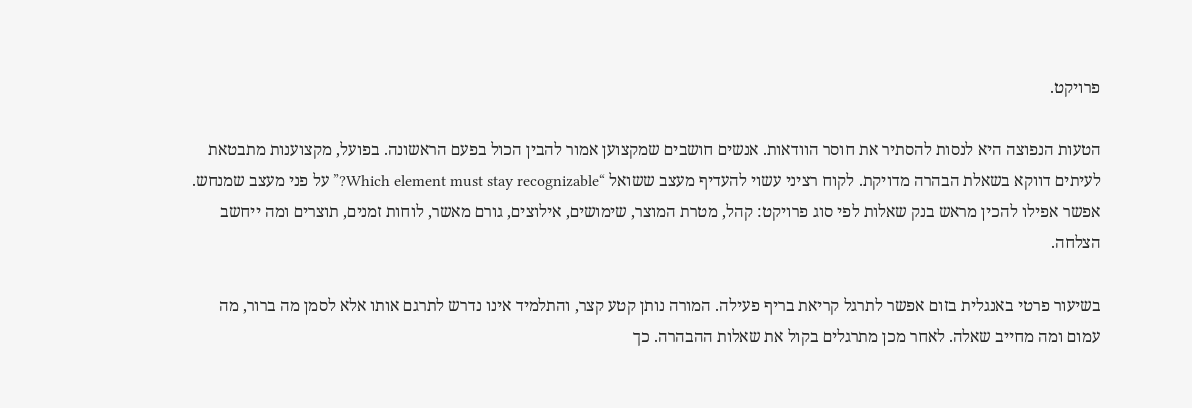פרויקט.

הטעות הנפוצה היא לנסות להסתיר את חוסר הוודאות. אנשים חושבים שמקצוען אמור להבין הכול בפעם הראשונה. בפועל, מקצוענות מתבטאת לעיתים דווקא בשאלת הבהרה מדויקת. לקוח רציני עשוי להעדיף מעצב ששואל “Which element must stay recognizable?” על פני מעצב שמנחש. אפשר אפילו להכין מראש בנק שאלות לפי סוג פרויקט: קהל, מטרת המוצר, שימושים, אילוצים, גורם מאשר, לוחות זמנים, תוצרים ומה ייחשב הצלחה.

בשיעור פרטי באנגלית בזום אפשר לתרגל קריאת בריף פעילה. המורה נותן קטע קצר, והתלמיד אינו נדרש לתרגם אותו אלא לסמן מה ברור, מה עמום ומה מחייב שאלה. לאחר מכן מתרגלים בקול את שאלות ההבהרה. כך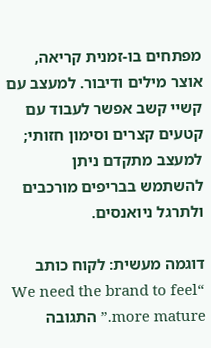מפתחים בו-זמנית קריאה, אוצר מילים ודיבור. למעצב עם קשיי קשב אפשר לעבוד עם קטעים קצרים וסימון חזותי; למעצב מתקדם ניתן להשתמש בבריפים מורכבים ולתרגל ניואנסים.

דוגמה מעשית: לקוח כותב “We need the brand to feel more mature.” התגובה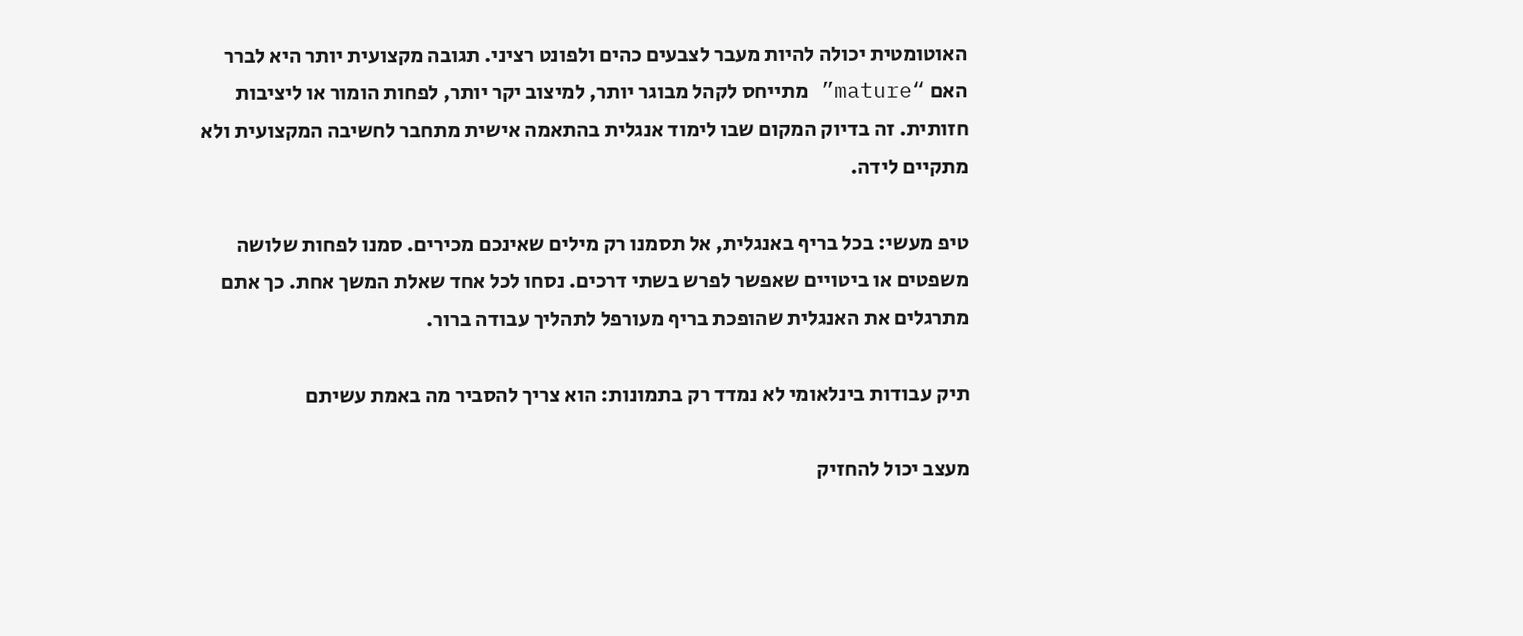האוטומטית יכולה להיות מעבר לצבעים כהים ולפונט רציני. תגובה מקצועית יותר היא לברר האם “mature” מתייחס לקהל מבוגר יותר, למיצוב יקר יותר, לפחות הומור או ליציבות חזותית. זה בדיוק המקום שבו לימוד אנגלית בהתאמה אישית מתחבר לחשיבה המקצועית ולא מתקיים לידה.

טיפ מעשי: בכל בריף באנגלית, אל תסמנו רק מילים שאינכם מכירים. סמנו לפחות שלושה משפטים או ביטויים שאפשר לפרש בשתי דרכים. נסחו לכל אחד שאלת המשך אחת. כך אתם מתרגלים את האנגלית שהופכת בריף מעורפל לתהליך עבודה ברור.

תיק עבודות בינלאומי לא נמדד רק בתמונות: הוא צריך להסביר מה באמת עשיתם

מעצב יכול להחזיק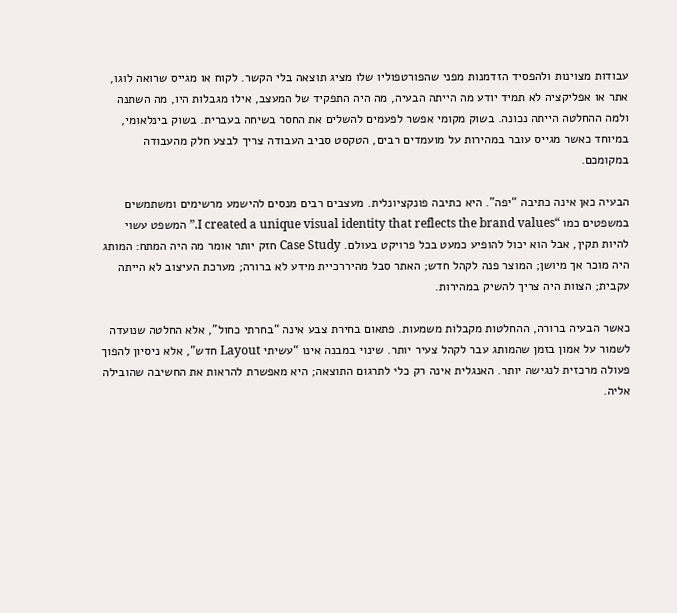עבודות מצוינות ולהפסיד הזדמנות מפני שהפורטפוליו שלו מציג תוצאה בלי הקשר. לקוח או מגייס שרואה לוגו, אתר או אפליקציה לא תמיד יודע מה הייתה הבעיה, מה היה התפקיד של המעצב, אילו מגבלות היו, מה השתנה ולמה ההחלטה הייתה נכונה. בשוק מקומי אפשר לפעמים להשלים את החסר בשיחה בעברית. בשוק בינלאומי, במיוחד כאשר מגייס עובר במהירות על מועמדים רבים, הטקסט סביב העבודה צריך לבצע חלק מהעבודה במקומכם.

הבעיה כאן אינה כתיבה “יפה”. היא כתיבה פונקציונלית. מעצבים רבים מנסים להישמע מרשימים ומשתמשים במשפטים כמו “I created a unique visual identity that reflects the brand values.” המשפט עשוי להיות תקין, אבל הוא יכול להופיע כמעט בכל פרויקט בעולם. Case Study חזק יותר אומר מה היה המתח: המותג היה מוכר אך מיושן; המוצר פנה לקהל חדש; האתר סבל מהיררכיית מידע לא ברורה; מערכת העיצוב לא הייתה עקבית; הצוות היה צריך להשיק במהירות.

כאשר הבעיה ברורה, ההחלטות מקבלות משמעות. פתאום בחירת צבע אינה “בחרתי כחול”, אלא החלטה שנועדה לשמור על אמון בזמן שהמותג עבר לקהל צעיר יותר. שינוי במבנה אינו “עשיתי Layout חדש”, אלא ניסיון להפוך פעולה מרכזית לנגישה יותר. האנגלית אינה רק כלי לתרגום התוצאה; היא מאפשרת להראות את החשיבה שהובילה אליה.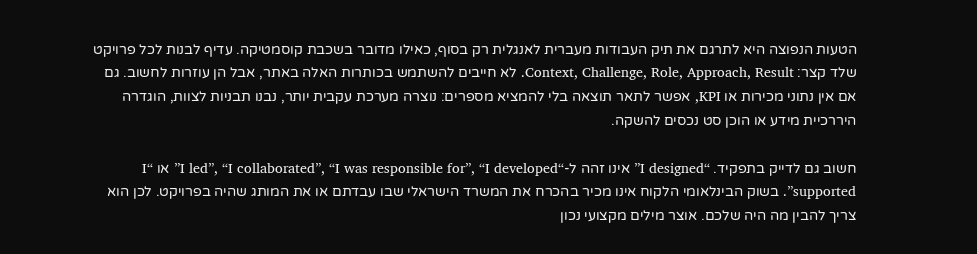הטעות הנפוצה היא לתרגם את תיק העבודות מעברית לאנגלית רק בסוף, כאילו מדובר בשכבת קוסמטיקה. עדיף לבנות לכל פרויקט שלד קצר: Context, Challenge, Role, Approach, Result. לא חייבים להשתמש בכותרות האלה באתר, אבל הן עוזרות לחשוב. גם אם אין נתוני מכירות או KPI, אפשר לתאר תוצאה בלי להמציא מספרים: נוצרה מערכת עקבית יותר, נבנו תבניות לצוות, הוגדרה היררכיית מידע או הוכן סט נכסים להשקה.

חשוב גם לדייק בתפקיד. “I designed” אינו זהה ל-“I led”, “I collaborated”, “I was responsible for”, “I developed” או “I supported”. בשוק הבינלאומי הלקוח אינו מכיר בהכרח את המשרד הישראלי שבו עבדתם או את המותג שהיה בפרויקט. לכן הוא צריך להבין מה היה שלכם. אוצר מילים מקצועי נכון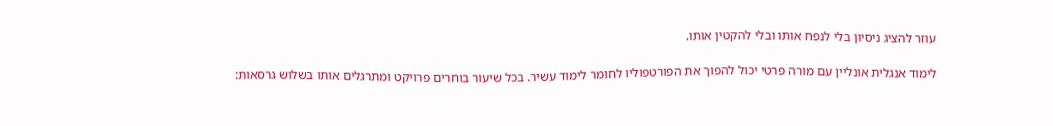עוזר להציג ניסיון בלי לנפח אותו ובלי להקטין אותו.

לימוד אנגלית אונליין עם מורה פרטי יכול להפוך את הפורטפוליו לחומר לימוד עשיר. בכל שיעור בוחרים פרויקט ומתרגלים אותו בשלוש גרסאות: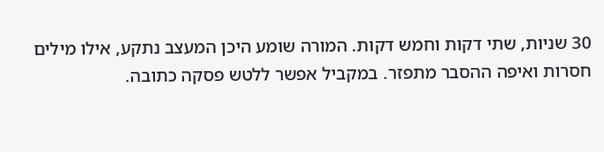30 שניות, שתי דקות וחמש דקות. המורה שומע היכן המעצב נתקע, אילו מילים חסרות ואיפה ההסבר מתפזר. במקביל אפשר ללטש פסקה כתובה.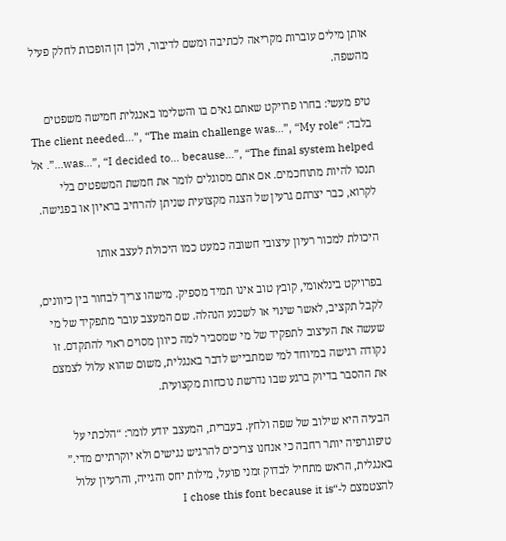אותן מילים עוברות מקריאה לכתיבה ומשם לדיבור, ולכן הן הופכות לחלק פעיל מהשפה.

טיפ מעשי: בחרו פרויקט שאתם גאים בו והשלימו באנגלית חמישה משפטים בלבד: “The client needed…”, “The main challenge was…”, “My role was…”, “I decided to… because…”, “The final system helped…”. אל תנסו להיות מתוחכמים. אם אתם מסוגלים לומר את חמשת המשפטים בלי לקרוא, כבר יצרתם גרעין של הצגה מקצועית שניתן להרחיב בראיון או בפגישה.

היכולת למכור רעיון עיצובי חשובה כמעט כמו היכולת לעצב אותו

בפרויקט בינלאומי, קובץ טוב אינו תמיד מספיק. מישהו צריך לבחור בין כיוונים, לקבל תקציב, לאשר שינוי או לשכנע הנהלה. שם המעצב עובר מתפקיד של מי שעשה את העיצוב לתפקיד של מי שמסביר למה כיוון מסוים ראוי להתקדם. זו נקודה רגישה במיוחד למי שמתבייש לדבר באנגלית, משום שהוא עלול לצמצם את ההסבר בדיוק ברגע שבו נדרשת נוכחות מקצועית.

הבעיה היא שילוב של שפה ולחץ. בעברית, המעצב יודע לומר: “הלכתי על טיפוגרפיה יותר רחבה כי אנחנו צריכים להרגיש נגישים ולא יוקרתיים מדי.” באנגלית, הראש מתחיל לבדוק זמני פועל, מילות יחס והגייה, והרעיון עלול להצטמצם ל-“I chose this font because it is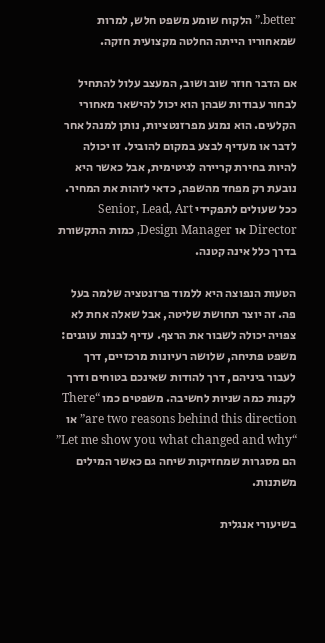better.” הלקוח שומע משפט חלש, למרות שמאחוריו הייתה החלטה מקצועית חזקה.

אם הדבר חוזר שוב ושוב, המעצב עלול להתחיל לבחור עבודות שבהן הוא יכול להישאר מאחורי הקלעים. הוא נמנע מפרזנטציות, נותן למנהל אחר לדבר או מעדיף לבצע במקום להוביל. זו יכולה להיות בחירת קריירה לגיטימית, אבל כאשר היא נובעת רק מפחד מהשפה, כדאי לזהות את המחיר. ככל שעולים לתפקידי Senior, Lead, Art Director או Design Manager, כמות התקשורת בדרך כלל אינה קטנה.

הטעות הנפוצה היא ללמוד פרזנטציה שלמה בעל פה. זה יוצר תחושת שליטה, אבל שאלה אחת לא צפויה יכולה לשבור את הרצף. עדיף לבנות עוגנים: משפט פתיחה, שלושה רעיונות מרכזיים, דרך לעבור ביניהם, דרך להודות שאינכם בטוחים ודרך לקנות כמה שניות לחשיבה. משפטים כמו “There are two reasons behind this direction” או “Let me show you what changed and why” הם מסגרות שמחזיקות שיחה גם כאשר המילים משתנות.

בשיעורי אנגלית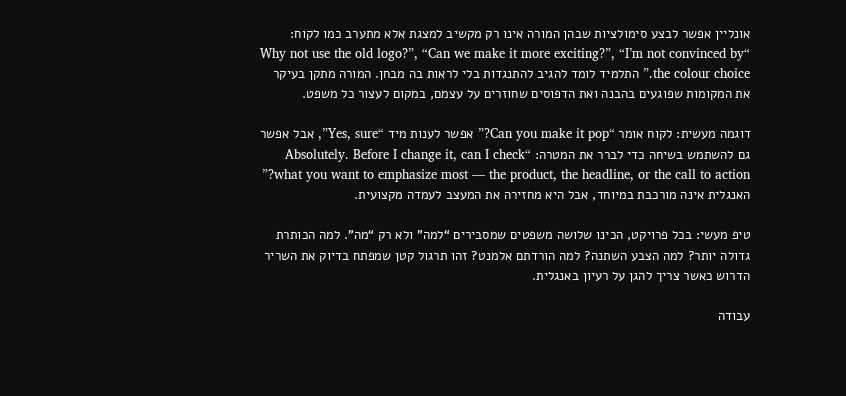אונליין אפשר לבצע סימולציות שבהן המורה אינו רק מקשיב למצגת אלא מתערב כמו לקוח: “Why not use the old logo?”, “Can we make it more exciting?”, “I’m not convinced by the colour choice.” התלמיד לומד להגיב להתנגדות בלי לראות בה מבחן. המורה מתקן בעיקר את המקומות שפוגעים בהבנה ואת הדפוסים שחוזרים על עצמם, במקום לעצור כל משפט.

דוגמה מעשית: לקוח אומר “Can you make it pop?” אפשר לענות מיד “Yes, sure”, אבל אפשר גם להשתמש בשיחה כדי לברר את המטרה: “Absolutely. Before I change it, can I check what you want to emphasize most — the product, the headline, or the call to action?” האנגלית אינה מורכבת במיוחד, אבל היא מחזירה את המעצב לעמדה מקצועית.

טיפ מעשי: בכל פרויקט, הכינו שלושה משפטים שמסבירים “למה” ולא רק “מה”. למה הכותרת גדולה יותר? למה הצבע השתנה? למה הורדתם אלמנט? זהו תרגול קטן שמפתח בדיוק את השריר הדרוש כאשר צריך להגן על רעיון באנגלית.

עבודה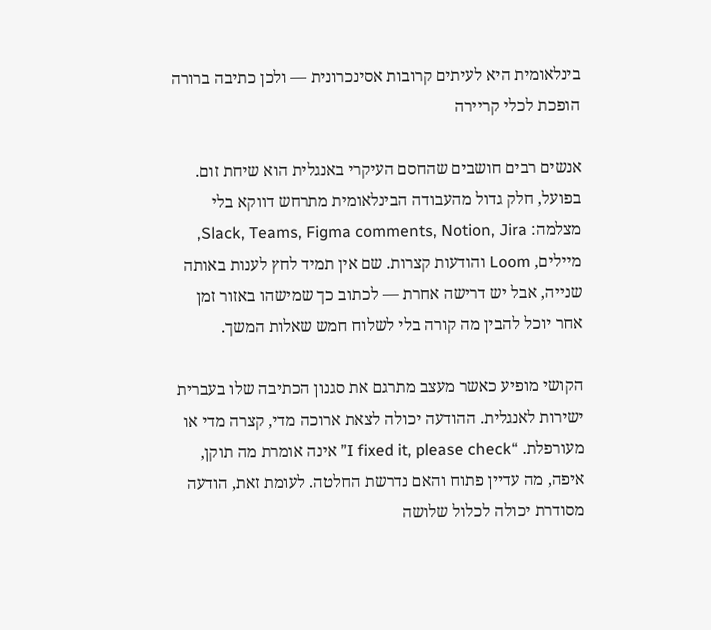בינלאומית היא לעיתים קרובות אסינכרונית — ולכן כתיבה ברורה הופכת לכלי קריירה

אנשים רבים חושבים שהחסם העיקרי באנגלית הוא שיחת זום. בפועל, חלק גדול מהעבודה הבינלאומית מתרחש דווקא בלי מצלמה: Slack, Teams, Figma comments, Notion, Jira, מיילים, Loom והודעות קצרות. שם אין תמיד לחץ לענות באותה שנייה, אבל יש דרישה אחרת — לכתוב כך שמישהו באזור זמן אחר יוכל להבין מה קורה בלי לשלוח חמש שאלות המשך.

הקושי מופיע כאשר מעצב מתרגם את סגנון הכתיבה שלו בעברית ישירות לאנגלית. ההודעה יכולה לצאת ארוכה מדי, קצרה מדי או מעורפלת. “I fixed it, please check” אינה אומרת מה תוקן, איפה, מה עדיין פתוח והאם נדרשת החלטה. לעומת זאת, הודעה מסודרת יכולה לכלול שלושה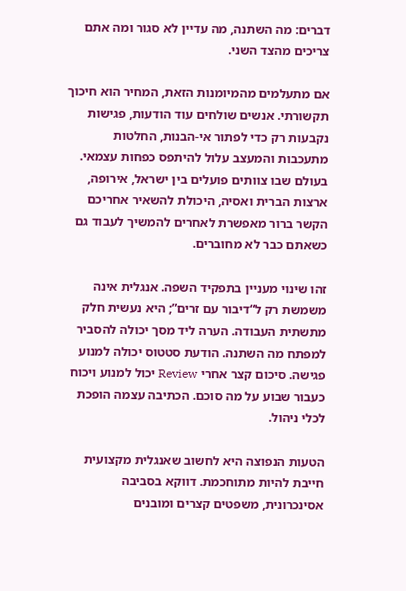דברים: מה השתנה, מה עדיין לא סגור ומה אתם צריכים מהצד השני.

אם מתעלמים מהמיומנות הזאת, המחיר הוא חיכוך תקשורתי. אנשים שולחים עוד הודעות, פגישות נקבעות רק כדי לפתור אי-הבנות, החלטות מתעכבות והמעצב עלול להיתפס כפחות עצמאי. בעולם שבו צוותים פועלים בין ישראל, אירופה, ארצות הברית ואסיה, היכולת להשאיר אחריכם הקשר ברור מאפשרת לאחרים להמשיך לעבוד גם כשאתם כבר לא מחוברים.

זהו שינוי מעניין בתפקיד השפה. אנגלית אינה משמשת רק ל“דיבור עם זרים”; היא נעשית חלק מתשתית העבודה. הערה ליד מסך יכולה להסביר למפתח מה השתנה. הודעת סטטוס יכולה למנוע פגישה. סיכום קצר אחרי Review יכול למנוע ויכוח כעבור שבוע על מה סוכם. הכתיבה עצמה הופכת לכלי ניהול.

הטעות הנפוצה היא לחשוב שאנגלית מקצועית חייבת להיות מתוחכמת. דווקא בסביבה אסינכרונית, משפטים קצרים ומובנים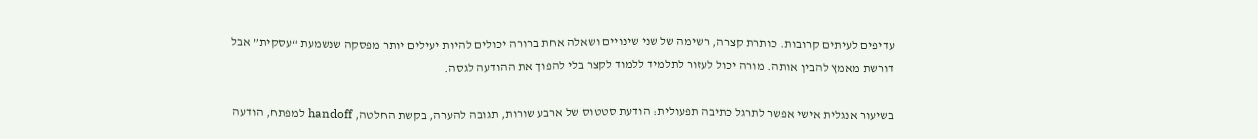עדיפים לעיתים קרובות. כותרת קצרה, רשימה של שני שינויים ושאלה אחת ברורה יכולים להיות יעילים יותר מפסקה שנשמעת “עסקית” אבל דורשת מאמץ להבין אותה. מורה יכול לעזור לתלמיד ללמוד לקצר בלי להפוך את ההודעה לגסה.

בשיעור אנגלית אישי אפשר לתרגל כתיבה תפעולית: הודעת סטטוס של ארבע שורות, תגובה להערה, בקשת החלטה, handoff למפתח, הודעה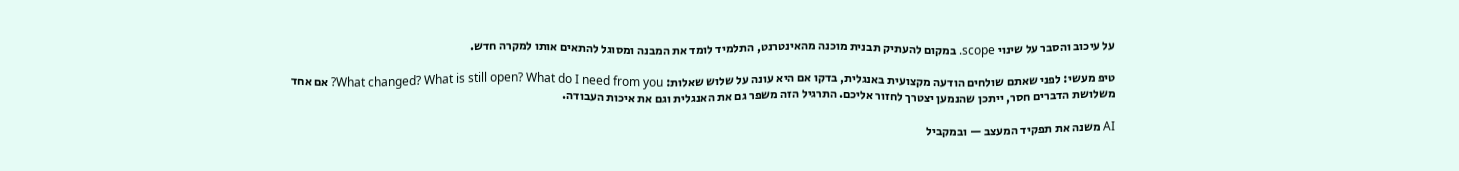על עיכוב והסבר על שינוי scope. במקום להעתיק תבנית מוכנה מהאינטרנט, התלמיד לומד את המבנה ומסוגל להתאים אותו למקרה חדש.

טיפ מעשי: לפני שאתם שולחים הודעה מקצועית באנגלית, בדקו אם היא עונה על שלוש שאלות: What changed? What is still open? What do I need from you? אם אחד משלושת הדברים חסר, ייתכן שהנמען יצטרך לחזור אליכם. התרגיל הזה משפר גם את האנגלית וגם את איכות העבודה.

AI משנה את תפקיד המעצב — ובמקביל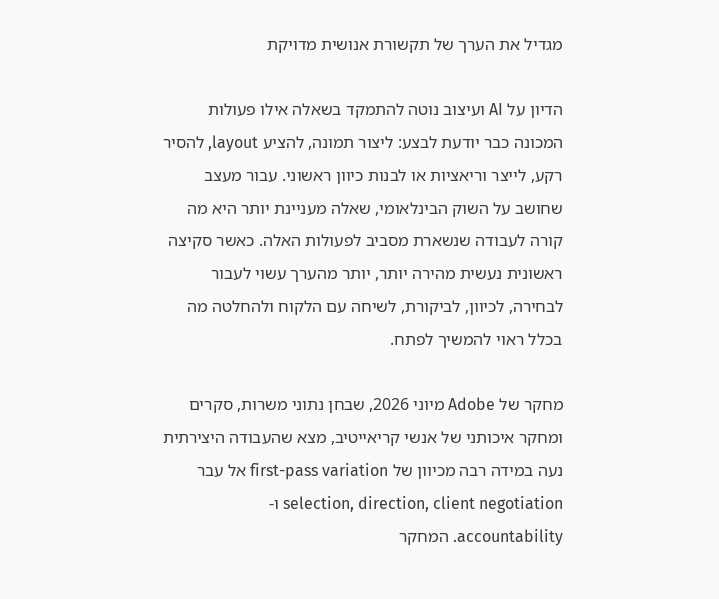מגדיל את הערך של תקשורת אנושית מדויקת

הדיון על AI ועיצוב נוטה להתמקד בשאלה אילו פעולות המכונה כבר יודעת לבצע: ליצור תמונה, להציע layout, להסיר רקע, לייצר וריאציות או לבנות כיוון ראשוני. עבור מעצב שחושב על השוק הבינלאומי, שאלה מעניינת יותר היא מה קורה לעבודה שנשארת מסביב לפעולות האלה. כאשר סקיצה ראשונית נעשית מהירה יותר, יותר מהערך עשוי לעבור לבחירה, לכיוון, לביקורת, לשיחה עם הלקוח ולהחלטה מה בכלל ראוי להמשיך לפתח.

מחקר של Adobe מיוני 2026, שבחן נתוני משרות, סקרים ומחקר איכותני של אנשי קריאייטיב, מצא שהעבודה היצירתית נעה במידה רבה מכיוון של first-pass variation אל עבר selection, direction, client negotiation ו-accountability. המחקר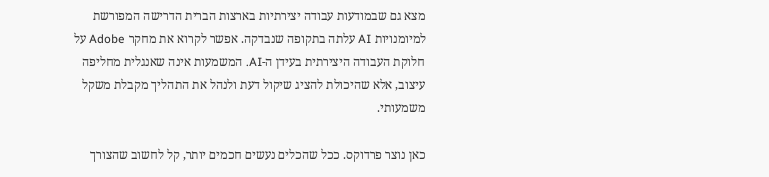מצא גם שבמודעות עבודה יצירתיות בארצות הברית הדרישה המפורשת למיומנויות AI עלתה בתקופה שנבדקה. אפשר לקרוא את מחקר Adobe על חלוקת העבודה היצירתית בעידן ה-AI. המשמעות אינה שאנגלית מחליפה עיצוב, אלא שהיכולת להציג שיקול דעת ולנהל את התהליך מקבלת משקל משמעותי.

כאן נוצר פרדוקס. ככל שהכלים נעשים חכמים יותר, קל לחשוב שהצורך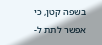בשפה קטן, כי אפשר לתת ל-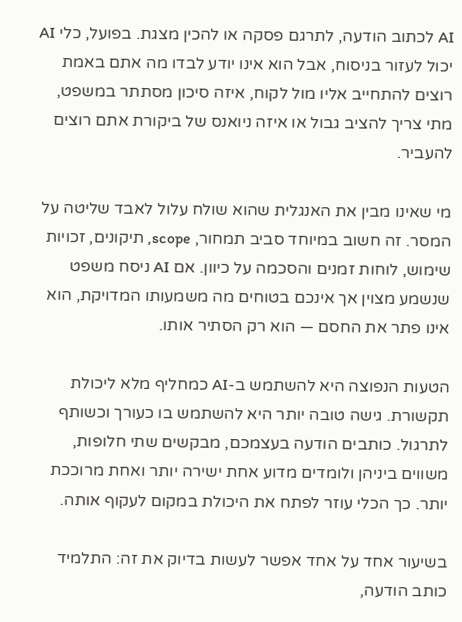AI לכתוב הודעה, לתרגם פסקה או להכין מצגת. בפועל, כלי AI יכול לעזור בניסוח, אבל הוא אינו יודע לבדו מה אתם באמת רוצים להתחייב אליו מול לקוח, איזה סיכון מסתתר במשפט, מתי צריך להציב גבול או איזה ניואנס של ביקורת אתם רוצים להעביר.

מי שאינו מבין את האנגלית שהוא שולח עלול לאבד שליטה על המסר. זה חשוב במיוחד סביב תמחור, scope, תיקונים, זכויות שימוש, לוחות זמנים והסכמה על כיוון. אם AI ניסח משפט שנשמע מצוין אך אינכם בטוחים מה משמעותו המדויקת, הוא אינו פתר את החסם — הוא רק הסתיר אותו.

הטעות הנפוצה היא להשתמש ב-AI כמחליף מלא ליכולת תקשורת. גישה טובה יותר היא להשתמש בו כעורך וכשותף לתרגול. כותבים הודעה בעצמכם, מבקשים שתי חלופות, משווים ביניהן ולומדים מדוע אחת ישירה יותר ואחת מרוככת יותר. כך הכלי עוזר לפתח את היכולת במקום לעקוף אותה.

בשיעור אחד על אחד אפשר לעשות בדיוק את זה: התלמיד כותב הודעה,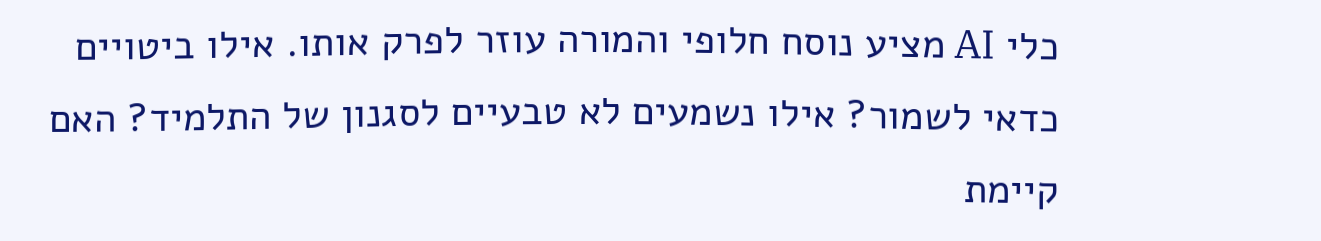כלי AI מציע נוסח חלופי והמורה עוזר לפרק אותו. אילו ביטויים כדאי לשמור? אילו נשמעים לא טבעיים לסגנון של התלמיד? האם קיימת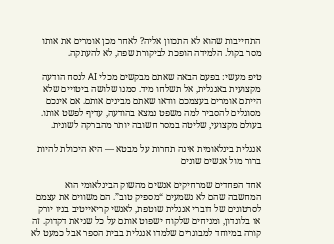התחייבות שהוא לא התכוון אליה? לאחר מכן אומרים את אותו מסר בקול. הלמידה הופכת לביקורת שפה, לא להעתקה.

טיפ מעשי: בפעם הבאה שאתם מבקשים מכלי AI לנסח הודעה מקצועית באנגלית, אל תשלחו מיד. סמנו שלושה ביטויים שלא הייתם אומרים בעצמכם וודאו שאתם מבינים אותם. אם אינכם מסוגלים להסביר למה משפט נמצא בהודעה, עדיף לפשט אותו. בעולם מקצועי, שליטה במסר חשובה יותר מהברקה לשונית.

אנגלית בינלאומית אינה תחרות על מבטא — היא היכולת להיות ברור מול אנשים שונים

אחד הפחדים שמרחיקים אנשים מהשוק הבינלאומי הוא המחשבה שהם לא נשמעים “מספיק טוב”. הם משווים את עצמם לסרטונים של דוברי אנגלית שוטפת, לאנשי קריאייטיב בניו יורק או בלונדון, ומניחים שלקוח ישפוט אותם על כל שגיאת דקדוק. זה קורה במיוחד למבוגרים שלמדו אנגלית בבית הספר אבל כמעט לא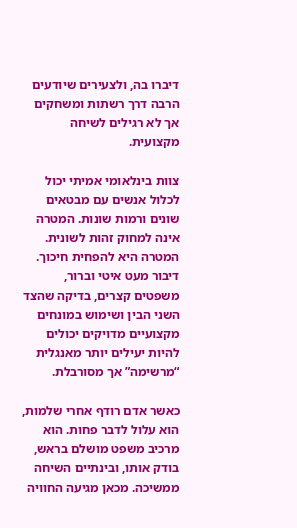דיברו בה, ולצעירים שיודעים הרבה דרך רשתות ומשחקים אך לא רגילים לשיחה מקצועית.

צוות בינלאומי אמיתי יכול לכלול אנשים עם מבטאים שונים ורמות שונות. המטרה אינה למחוק זהות לשונית. המטרה היא להפחית חיכוך. דיבור מעט איטי וברור, משפטים קצרים, בדיקה שהצד השני הבין ושימוש במונחים מקצועיים מדויקים יכולים להיות יעילים יותר מאנגלית “מרשימה” אך מסורבלת.

כאשר אדם רודף אחרי שלמות, הוא עלול לדבר פחות. הוא מרכיב משפט מושלם בראש, בודק אותו, ובינתיים השיחה ממשיכה. מכאן מגיעה החוויה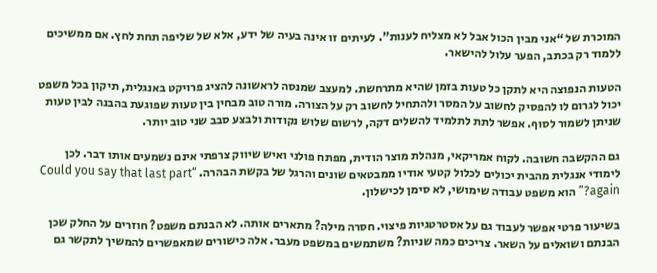המוכרת של “אני מבין הכול אבל לא מצליח לענות”. לעיתים זו אינה בעיה של ידע, אלא של שליפה תחת לחץ. אם ממשיכים ללמוד רק בכתב, הפער עלול להישאר.

הטעות הנפוצה היא לתקן כל טעות בזמן שהיא מתרחשת. למעצב שמנסה לראשונה להציג פרויקט באנגלית, תיקון בכל משפט יכול לגרום לו להפסיק לחשוב על המסר ולהתחיל לחשוב רק על הצורה. מורה טוב מבחין בין טעות שפוגעת בהבנה לבין טעות שניתן לשמור לסוף. אפשר לתת לתלמיד להשלים דקה, לרשום שלוש נקודות ולבצע סבב שני טוב יותר.

גם ההקשבה חשובה. לקוח אמריקאי, מנהלת מוצר הודית, מפתח פולני ואיש שיווק צרפתי אינם נשמעים אותו דבר. לכן לימודי אנגלית מהבית יכולים לכלול קטעי אודיו ממבטאים שונים והרגל של בקשת הבהרה. “Could you say that last part again?” הוא משפט עבודה שימושי, לא סימן לכישלון.

בשיעור פרטי אפשר לעבוד גם על אסטרטגיות פיצוי. חסרה מילה? מתארים אותה. לא הבנתם משפט? חוזרים על החלק שכן הבנתם ושואלים על השאר. צריכים כמה שניות? משתמשים במשפט מעבר. אלה כישורים שמאפשרים להמשיך לתקשר גם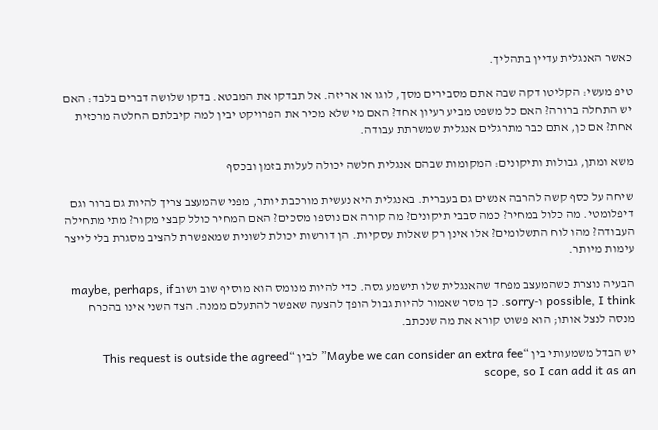כאשר האנגלית עדיין בתהליך.

טיפ מעשי: הקליטו דקה שבה אתם מסבירים מסך, לוגו או אריזה. אל תבדקו את המבטא. בדקו שלושה דברים בלבד: האם יש התחלה ברורה? האם כל משפט מביע רעיון אחד? האם מי שלא מכיר את הפרויקט יבין למה קיבלתם החלטה מרכזית אחת? אם כן, אתם כבר מתרגלים אנגלית שמשרתת עבודה.

משא ומתן, גבולות ותיקונים: המקומות שבהם אנגלית חלשה יכולה לעלות בזמן ובכסף

שיחה על כסף קשה להרבה אנשים גם בעברית. באנגלית היא נעשית מורכבת יותר, מפני שהמעצב צריך להיות גם ברור וגם דיפלומטי. מה כלול במחיר? כמה סבבי תיקונים? מה קורה אם נוספו מסכים? האם המחיר כולל קבצי מקור? מתי מתחילה העבודה? מהו לוח התשלומים? אלו אינן רק שאלות עסקיות. הן דורשות יכולת לשונית שמאפשרת להציב מסגרת בלי לייצר עימות מיותר.

הבעיה נוצרת כשהמעצב מפחד שהאנגלית שלו תישמע גסה. כדי להיות מנומס הוא מוסיף שוב ושוב maybe, perhaps, if possible, I think ו-sorry. כך מסר שאמור להיות גבול הופך להצעה שאפשר להתעלם ממנה. הצד השני אינו בהכרח מנסה לנצל אותו; הוא פשוט קורא את מה שנכתב.

יש הבדל משמעותי בין “Maybe we can consider an extra fee” לבין “This request is outside the agreed scope, so I can add it as an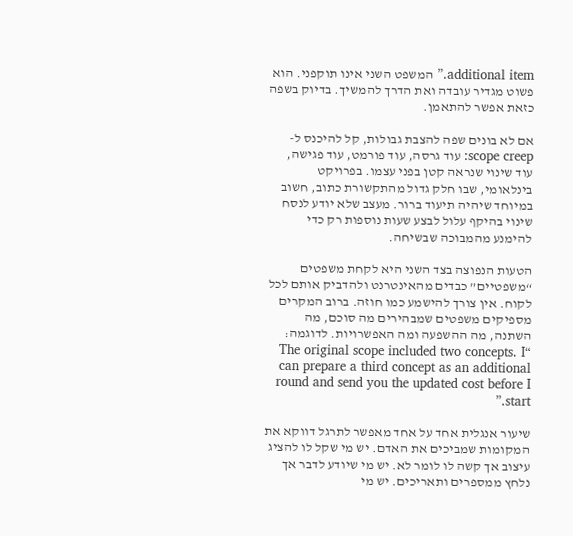additional item.” המשפט השני אינו תוקפני. הוא פשוט מגדיר עובדה ואת הדרך להמשיך. בדיוק בשפה כזאת אפשר להתאמן.

אם לא בונים שפה להצבת גבולות, קל להיכנס ל-scope creep: עוד גרסה, עוד פורמט, עוד פגישה, עוד שינוי שנראה קטן בפני עצמו. בפרויקט בינלאומי, שבו חלק גדול מהתקשורת כתוב, חשוב במיוחד שיהיה תיעוד ברור. מעצב שלא יודע לנסח שינוי בהיקף עלול לבצע שעות נוספות רק כדי להימנע מהמבוכה שבשיחה.

הטעות הנפוצה בצד השני היא לקחת משפטים “משפטיים” כבדים מהאינטרנט ולהדביק אותם לכל לקוח. אין צורך להישמע כמו חוזה. ברוב המקרים מספיקים משפטים שמבהירים מה סוכם, מה השתנה, מה ההשפעה ומה האפשרויות. לדוגמה: “The original scope included two concepts. I can prepare a third concept as an additional round and send you the updated cost before I start.”

שיעור אנגלית אחד על אחד מאפשר לתרגל דווקא את המקומות שמביכים את האדם. יש מי שקל לו להציג עיצוב אך קשה לו לומר לא. יש מי שיודע לדבר אך נלחץ ממספרים ותאריכים. יש מי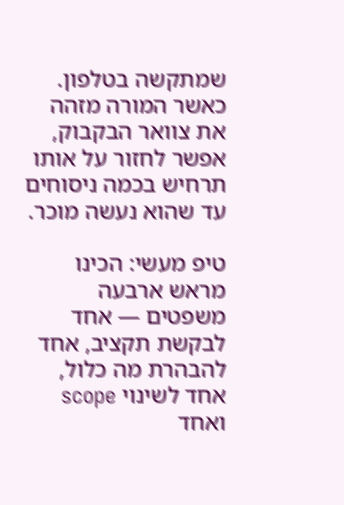שמתקשה בטלפון. כאשר המורה מזהה את צוואר הבקבוק, אפשר לחזור על אותו תרחיש בכמה ניסוחים עד שהוא נעשה מוכר.

טיפ מעשי: הכינו מראש ארבעה משפטים — אחד לבקשת תקציב, אחד להבהרת מה כלול, אחד לשינוי scope ואחד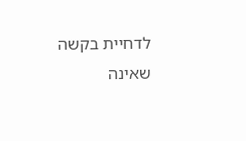לדחיית בקשה שאינה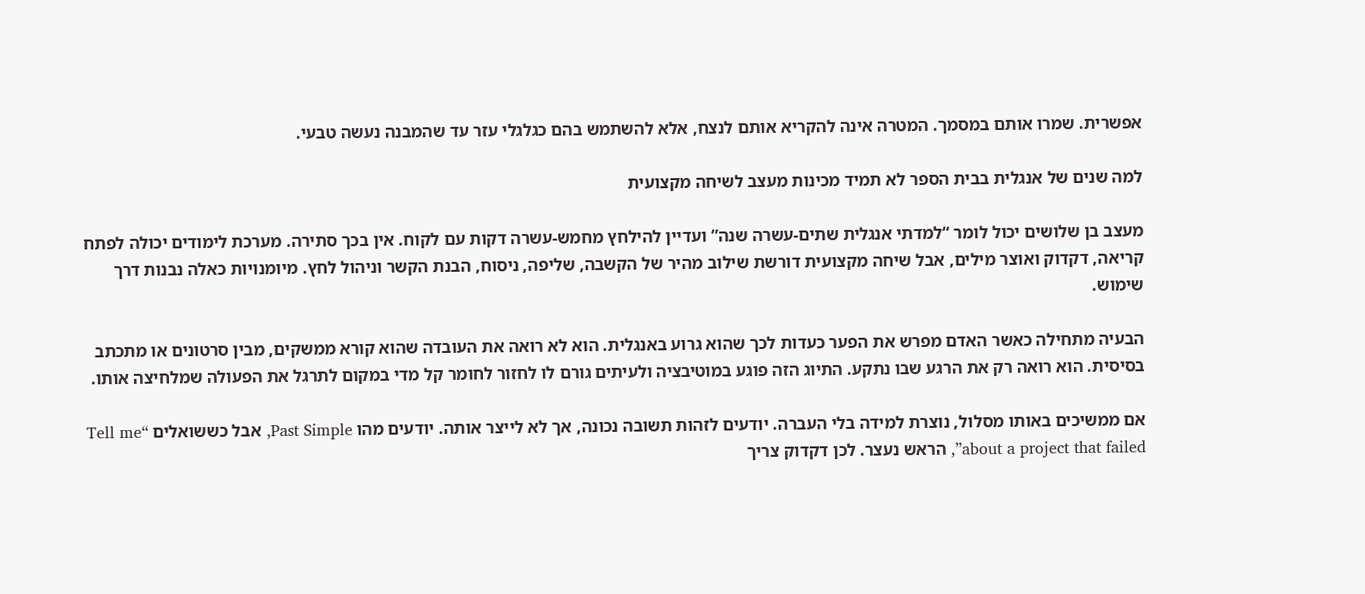אפשרית. שמרו אותם במסמך. המטרה אינה להקריא אותם לנצח, אלא להשתמש בהם כגלגלי עזר עד שהמבנה נעשה טבעי.

למה שנים של אנגלית בבית הספר לא תמיד מכינות מעצב לשיחה מקצועית

מעצב בן שלושים יכול לומר “למדתי אנגלית שתים-עשרה שנה” ועדיין להילחץ מחמש-עשרה דקות עם לקוח. אין בכך סתירה. מערכת לימודים יכולה לפתח קריאה, דקדוק ואוצר מילים, אבל שיחה מקצועית דורשת שילוב מהיר של הקשבה, שליפה, ניסוח, הבנת הקשר וניהול לחץ. מיומנויות כאלה נבנות דרך שימוש.

הבעיה מתחילה כאשר האדם מפרש את הפער כעדות לכך שהוא גרוע באנגלית. הוא לא רואה את העובדה שהוא קורא ממשקים, מבין סרטונים או מתכתב בסיסית. הוא רואה רק את הרגע שבו נתקע. התיוג הזה פוגע במוטיבציה ולעיתים גורם לו לחזור לחומר קל מדי במקום לתרגל את הפעולה שמלחיצה אותו.

אם ממשיכים באותו מסלול, נוצרת למידה בלי העברה. יודעים לזהות תשובה נכונה, אך לא לייצר אותה. יודעים מהו Past Simple, אבל כששואלים “Tell me about a project that failed”, הראש נעצר. לכן דקדוק צריך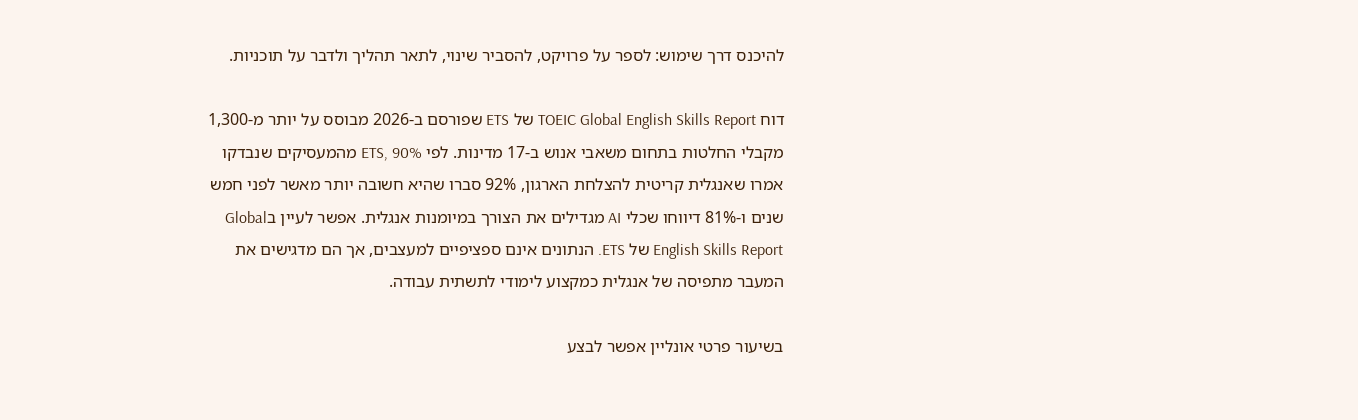להיכנס דרך שימוש: לספר על פרויקט, להסביר שינוי, לתאר תהליך ולדבר על תוכניות.

דוח TOEIC Global English Skills Report של ETS שפורסם ב-2026 מבוסס על יותר מ-1,300 מקבלי החלטות בתחום משאבי אנוש ב-17 מדינות. לפי ETS, 90% מהמעסיקים שנבדקו אמרו שאנגלית קריטית להצלחת הארגון, 92% סברו שהיא חשובה יותר מאשר לפני חמש שנים ו-81% דיווחו שכלי AI מגדילים את הצורך במיומנות אנגלית. אפשר לעיין בGlobal English Skills Report של ETS. הנתונים אינם ספציפיים למעצבים, אך הם מדגישים את המעבר מתפיסה של אנגלית כמקצוע לימודי לתשתית עבודה.

בשיעור פרטי אונליין אפשר לבצע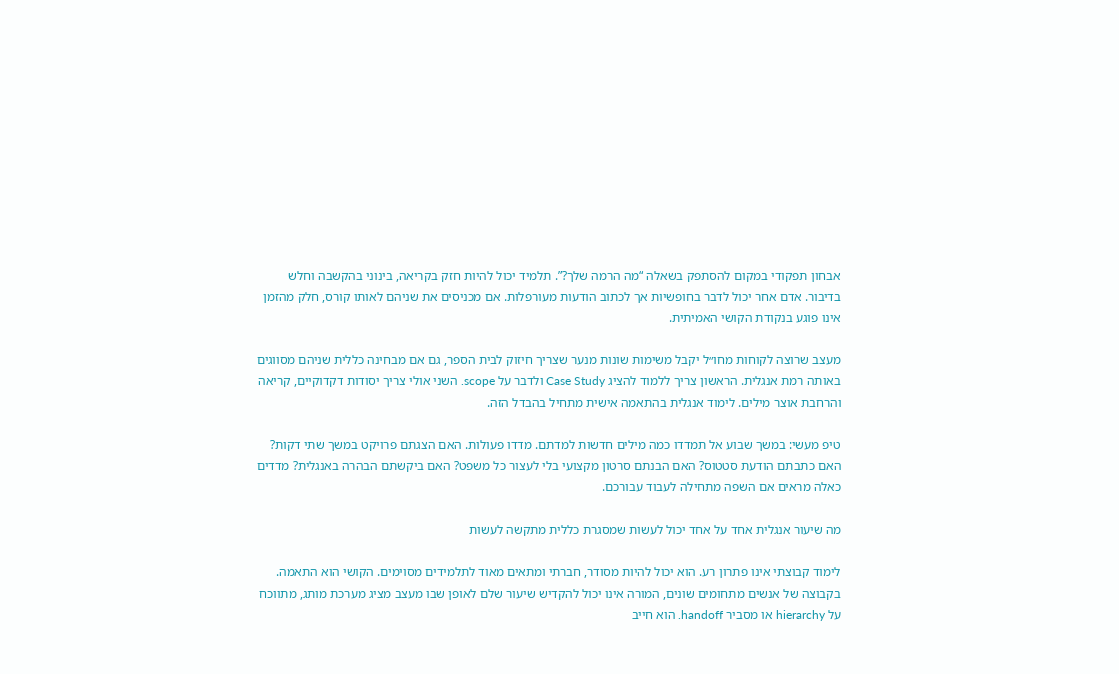אבחון תפקודי במקום להסתפק בשאלה “מה הרמה שלך?”. תלמיד יכול להיות חזק בקריאה, בינוני בהקשבה וחלש בדיבור. אדם אחר יכול לדבר בחופשיות אך לכתוב הודעות מעורפלות. אם מכניסים את שניהם לאותו קורס, חלק מהזמן אינו פוגע בנקודת הקושי האמיתית.

מעצב שרוצה לקוחות מחו״ל יקבל משימות שונות מנער שצריך חיזוק לבית הספר, גם אם מבחינה כללית שניהם מסווגים באותה רמת אנגלית. הראשון צריך ללמוד להציג Case Study ולדבר על scope. השני אולי צריך יסודות דקדוקיים, קריאה והרחבת אוצר מילים. לימוד אנגלית בהתאמה אישית מתחיל בהבדל הזה.

טיפ מעשי: במשך שבוע אל תמדדו כמה מילים חדשות למדתם. מדדו פעולות. האם הצגתם פרויקט במשך שתי דקות? האם כתבתם הודעת סטטוס? האם הבנתם סרטון מקצועי בלי לעצור כל משפט? האם ביקשתם הבהרה באנגלית? מדדים כאלה מראים אם השפה מתחילה לעבוד עבורכם.

מה שיעור אנגלית אחד על אחד יכול לעשות שמסגרת כללית מתקשה לעשות

לימוד קבוצתי אינו פתרון רע. הוא יכול להיות מסודר, חברתי ומתאים מאוד לתלמידים מסוימים. הקושי הוא התאמה. בקבוצה של אנשים מתחומים שונים, המורה אינו יכול להקדיש שיעור שלם לאופן שבו מעצב מציג מערכת מותג, מתווכח על hierarchy או מסביר handoff. הוא חייב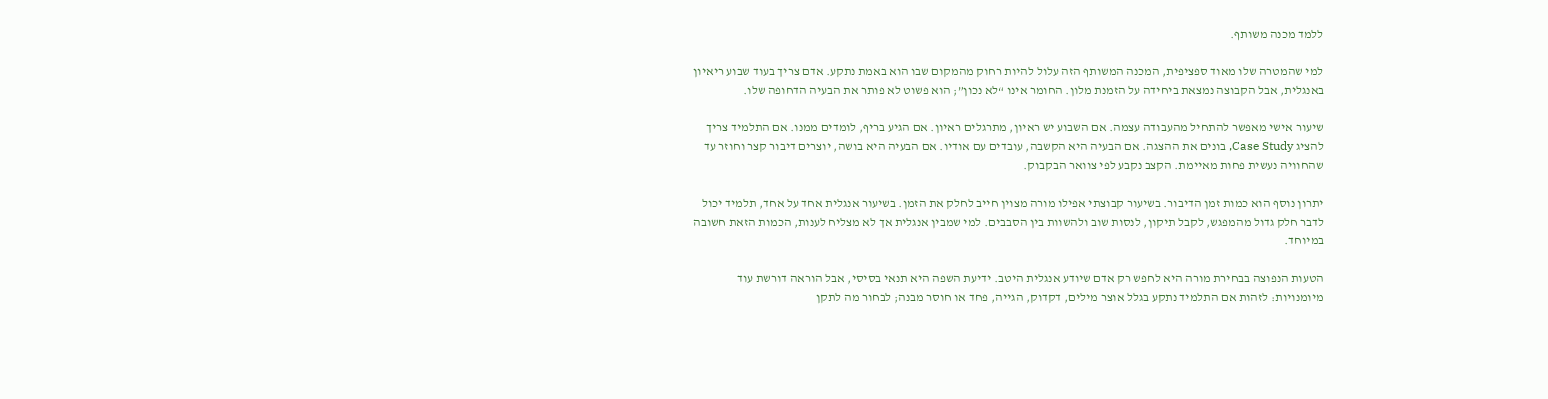ללמד מכנה משותף.

למי שהמטרה שלו מאוד ספציפית, המכנה המשותף הזה עלול להיות רחוק מהמקום שבו הוא באמת נתקע. אדם צריך בעוד שבוע ריאיון באנגלית, אבל הקבוצה נמצאת ביחידה על הזמנת מלון. החומר אינו “לא נכון”; הוא פשוט לא פותר את הבעיה הדחופה שלו.

שיעור אישי מאפשר להתחיל מהעבודה עצמה. אם השבוע יש ראיון, מתרגלים ראיון. אם הגיע בריף, לומדים ממנו. אם התלמיד צריך להציג Case Study, בונים את ההצגה. אם הבעיה היא הקשבה, עובדים עם אודיו. אם הבעיה היא בושה, יוצרים דיבור קצר וחוזר עד שהחוויה נעשית פחות מאיימת. הקצב נקבע לפי צוואר הבקבוק.

יתרון נוסף הוא כמות זמן הדיבור. בשיעור קבוצתי אפילו מורה מצוין חייב לחלק את הזמן. בשיעור אנגלית אחד על אחד, תלמיד יכול לדבר חלק גדול מהמפגש, לקבל תיקון, לנסות שוב ולהשוות בין הסבבים. למי שמבין אנגלית אך לא מצליח לענות, הכמות הזאת חשובה במיוחד.

הטעות הנפוצה בבחירת מורה היא לחפש רק אדם שיודע אנגלית היטב. ידיעת השפה היא תנאי בסיסי, אבל הוראה דורשת עוד מיומנויות: לזהות אם התלמיד נתקע בגלל אוצר מילים, דקדוק, הגייה, פחד או חוסר מבנה; לבחור מה לתקן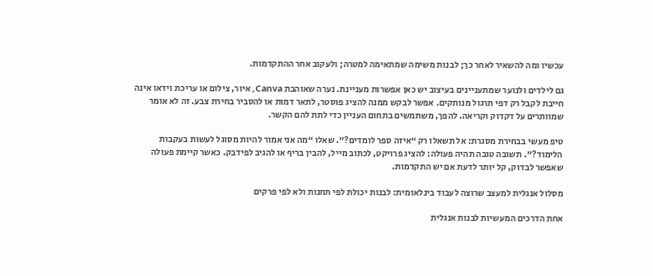עכשיו ומה להשאיר לאחר כך; לבנות משימה שמתאימה למטרה; ולעקוב אחר ההתקדמות.

גם לילדים ולנוער שמתעניינים בעיצוב יש כאן אפשרות מעניינת. נערה שאוהבת Canva, איור, צילום או עריכת וידאו אינה חייבת לקבל רק דפי תרגול מנותקים. אפשר לבקש ממנה להציג פוסטר, לתאר דמות או להסביר בחירת צבע. זה לא אומר שמוותרים על דקדוק וקריאה. להפך, משתמשים בתחום העניין כדי לתת להם הקשר.

טיפ מעשי בבחירת מסגרת: אל תשאלו רק “איזה ספר לומדים?”. שאלו “מה אני אמור להיות מסוגל לעשות בעקבות הלימוד?”. תשובה טובה תהיה פעולה: להציג פרויקט, לכתוב מייל, להבין בריף או להגיב לפידבק. כאשר קיימת פעולה שאפשר לבדוק, קל יותר לדעת אם יש התקדמות.

מסלול אנגלית למעצב שרוצה לעבוד בינלאומית: לבנות יכולת לפי תחנות ולא לפי פרקים

אחת הדרכים המעשיות לבנות אנגלית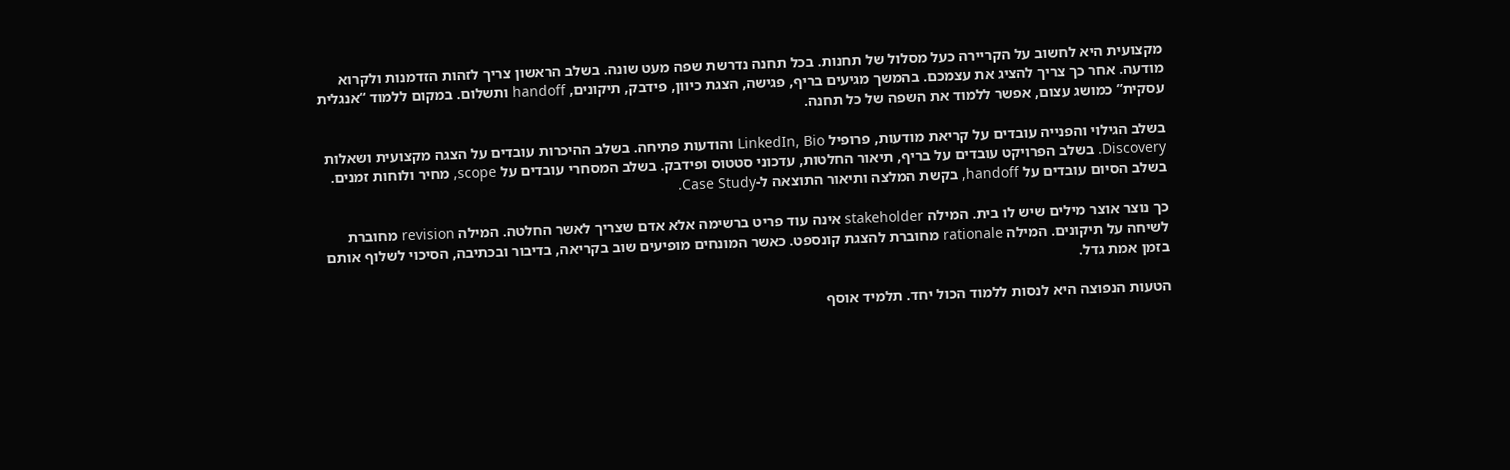מקצועית היא לחשוב על הקריירה כעל מסלול של תחנות. בכל תחנה נדרשת שפה מעט שונה. בשלב הראשון צריך לזהות הזדמנות ולקרוא מודעה. אחר כך צריך להציג את עצמכם. בהמשך מגיעים בריף, פגישה, הצגת כיוון, פידבק, תיקונים, handoff ותשלום. במקום ללמוד “אנגלית עסקית” כמושג עצום, אפשר ללמוד את השפה של כל תחנה.

בשלב הגילוי והפנייה עובדים על קריאת מודעות, פרופיל LinkedIn, Bio והודעות פתיחה. בשלב ההיכרות עובדים על הצגה מקצועית ושאלות Discovery. בשלב הפרויקט עובדים על בריף, תיאור החלטות, עדכוני סטטוס ופידבק. בשלב המסחרי עובדים על scope, מחיר ולוחות זמנים. בשלב הסיום עובדים על handoff, בקשת המלצה ותיאור התוצאה ל-Case Study.

כך נוצר אוצר מילים שיש לו בית. המילה stakeholder אינה עוד פריט ברשימה אלא אדם שצריך לאשר החלטה. המילה revision מחוברת לשיחה על תיקונים. המילה rationale מחוברת להצגת קונספט. כאשר המונחים מופיעים שוב בקריאה, בדיבור ובכתיבה, הסיכוי לשלוף אותם בזמן אמת גדל.

הטעות הנפוצה היא לנסות ללמוד הכול יחד. תלמיד אוסף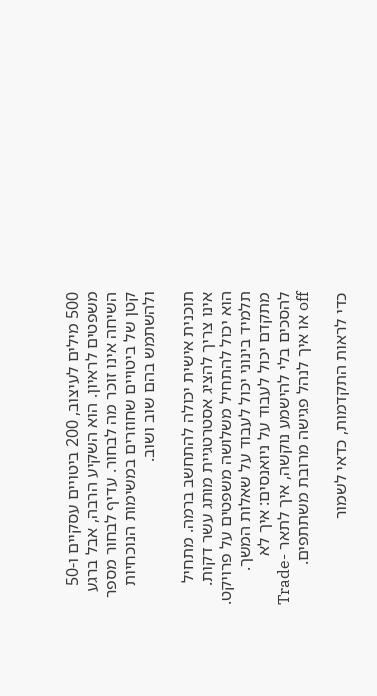500 מילים לעיצוב, 200 ביטויים עסקיים ו-50 משפטים לראיון. הוא השקיע הרבה, אבל ברגע השיחה אינו זוכר מה לבחור. עדיף לבחור מספר קטן של ביטויים שחוזרים במשימות הנוכחיות ולהשתמש בהם שוב ושוב.

תוכנית אישית יכולה להתחשב ברמה. מתחיל אינו צריך להציג אסטרטגיית מותג עשר דקות. הוא יכול להתחיל משלושה משפטים על פרויקט. תלמיד בינוני יכול לעבוד על שאלות המשך. מתקדם יכול לעבוד על ניואנסים: איך לא להסכים בלי להישמע נוקשה, איך לתאר Trade-off או איך לנהל פגישה מרובת משתתפים.

כדי לראות התקדמות, כדאי לשמור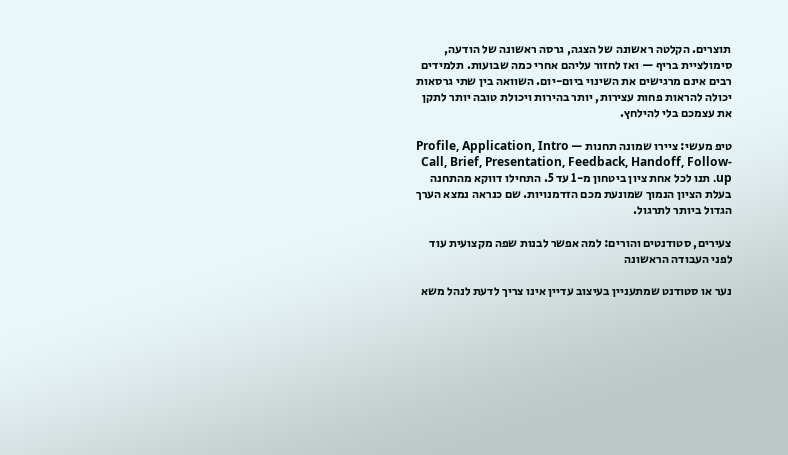תוצרים. הקלטה ראשונה של הצגה, גרסה ראשונה של הודעה, סימולציית בריף — ואז לחזור עליהם אחרי כמה שבועות. תלמידים רבים אינם מרגישים את השינוי ביום-יום. השוואה בין שתי גרסאות יכולה להראות פחות עצירות, יותר בהירות ויכולת טובה יותר לתקן את עצמכם בלי להילחץ.

טיפ מעשי: ציירו שמונה תחנות — Profile, Application, Intro Call, Brief, Presentation, Feedback, Handoff, Follow-up. תנו לכל אחת ציון ביטחון מ-1 עד 5. התחילו דווקא מהתחנה בעלת הציון הנמוך שמונעת מכם הזדמנויות. שם כנראה נמצא הערך הגדול ביותר לתרגול.

צעירים, סטודנטים והורים: למה אפשר לבנות שפה מקצועית עוד לפני העבודה הראשונה

נער או סטודנט שמתעניין בעיצוב עדיין אינו צריך לדעת לנהל משא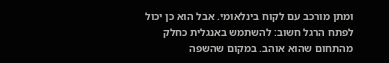ומתן מורכב עם לקוח בינלאומי. אבל הוא כן יכול לפתח הרגל חשוב: להשתמש באנגלית כחלק מהתחום שהוא אוהב. במקום שהשפה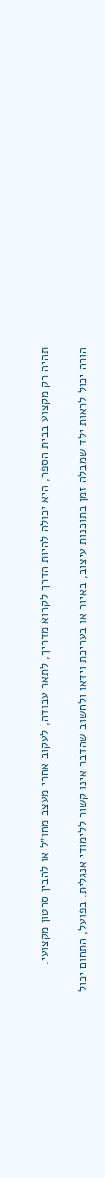תהיה רק מקצוע בבית הספר, היא יכולה להיות הדרך לקרוא מדריך, לתאר עבודה, לעקוב אחרי מעצב מחו״ל או להבין סרטון מקצועי.

הורה יכול לראות ילד שמבלה זמן בתוכנות עיצוב, באיור או בעריכת וידאו ולחשוב שהדבר אינו קשור ללימודי אנגלית. בפועל, התחום יכול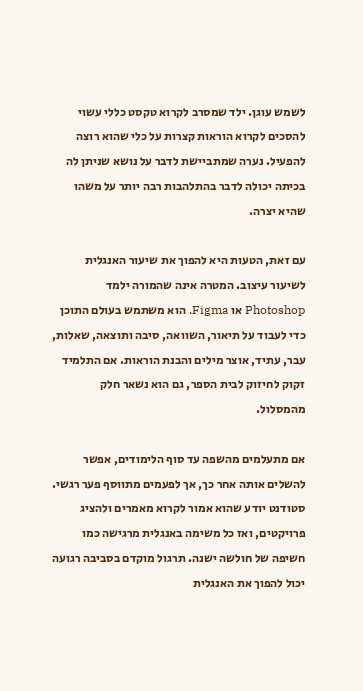לשמש עוגן. ילד שמסרב לקרוא טקסט כללי עשוי להסכים לקרוא הוראות קצרות על כלי שהוא רוצה להפעיל. נערה שמתביישת לדבר על נושא שניתן לה בכיתה יכולה לדבר בהתלהבות רבה יותר על משהו שהיא יצרה.

עם זאת, הטעות היא להפוך את שיעור האנגלית לשיעור עיצוב. המטרה אינה שהמורה ילמד Photoshop או Figma. הוא משתמש בעולם התוכן כדי לעבוד על תיאור, השוואה, סיבה ותוצאה, שאלות, עבר, עתיד, אוצר מילים והבנת הוראות. אם התלמיד זקוק לחיזוק לבית הספר, גם הוא נשאר חלק מהמסלול.

אם מתעלמים מהשפה עד סוף הלימודים, אפשר להשלים אותה אחר כך, אך לפעמים מתווסף פער רגשי. סטודנט יודע שהוא אמור לקרוא מאמרים ולהציג פרויקטים, ואז כל משימה באנגלית מרגישה כמו חשיפה של חולשה ישנה. תרגול מוקדם בסביבה רגועה יכול להפוך את האנגלית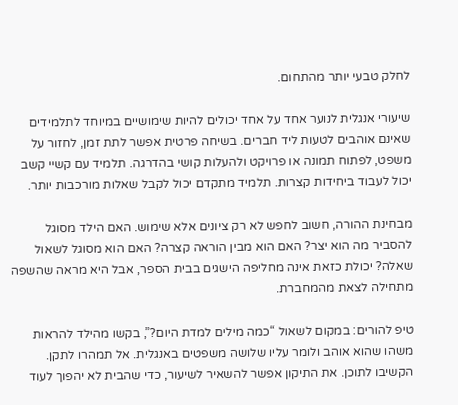לחלק טבעי יותר מהתחום.

שיעורי אנגלית לנוער אחד על אחד יכולים להיות שימושיים במיוחד לתלמידים שאינם אוהבים לטעות ליד חברים. בשיחה פרטית אפשר לתת זמן, לחזור על משפט, לפתוח תמונה או פרויקט ולהעלות קושי בהדרגה. תלמיד עם קשיי קשב יכול לעבוד ביחידות קצרות. תלמיד מתקדם יכול לקבל שאלות מורכבות יותר.

מבחינת ההורה, חשוב לחפש לא רק ציונים אלא שימוש. האם הילד מסוגל להסביר מה הוא יצר? האם הוא מבין הוראה קצרה? האם הוא מסוגל לשאול שאלה? יכולת כזאת אינה מחליפה הישגים בבית הספר, אבל היא מראה שהשפה מתחילה לצאת מהמחברת.

טיפ להורים: במקום לשאול “כמה מילים למדת היום?”, בקשו מהילד להראות משהו שהוא אוהב ולומר עליו שלושה משפטים באנגלית. אל תמהרו לתקן. הקשיבו לתוכן. את התיקון אפשר להשאיר לשיעור, כדי שהבית לא יהפוך לעוד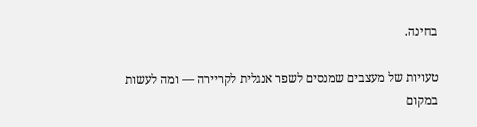בחינה.

טעויות של מעצבים שמנסים לשפר אנגלית לקריירה — ומה לעשות במקום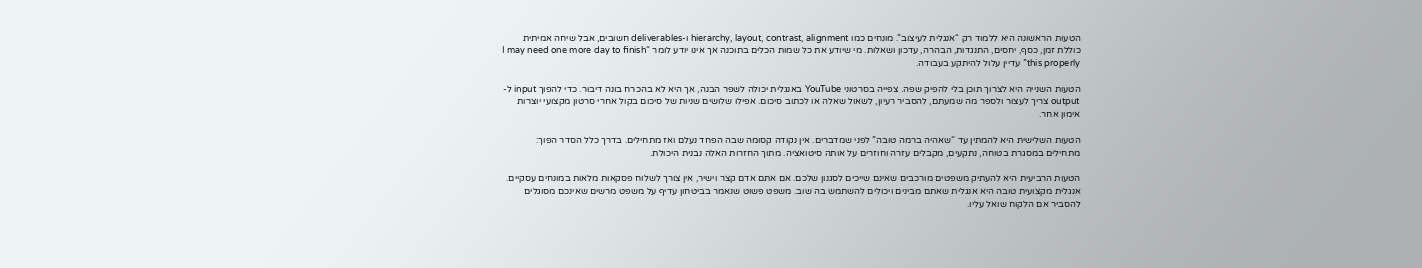הטעות הראשונה היא ללמוד רק “אנגלית לעיצוב”. מונחים כמו hierarchy, layout, contrast, alignment ו-deliverables חשובים, אבל שיחה אמיתית כוללת זמן, כסף, יחסים, התנגדות, הבהרה, עדכון ושאלות. מי שיודע את כל שמות הכלים בתוכנה אך אינו יודע לומר “I may need one more day to finish this properly” עדיין עלול להיתקע בעבודה.

הטעות השנייה היא לצרוך תוכן בלי להפיק שפה. צפייה בסרטוני YouTube באנגלית יכולה לשפר הבנה, אך היא לא בהכרח בונה דיבור. כדי להפוך input ל-output צריך לעצור ולספר מה שמעתם, להסביר רעיון, לשאול שאלה או לכתוב סיכום. אפילו שלושים שניות של סיכום בקול אחרי סרטון מקצועי יוצרות אימון אחר.

הטעות השלישית היא להמתין עד “שאהיה ברמה טובה” לפני שמדברים. אין נקודה קסומה שבה הפחד נעלם ואז מתחילים. בדרך כלל הסדר הפוך: מתחילים במסגרת בטוחה, נתקעים, מקבלים עזרה וחוזרים על אותה סיטואציה. מתוך החזרות האלה נבנית היכולת.

הטעות הרביעית היא להעתיק משפטים מורכבים שאינם שייכים לסגנון שלכם. אם אתם אדם קצר וישיר, אין צורך לשלוח פסקאות מלאות במונחים עסקיים. אנגלית מקצועית טובה היא אנגלית שאתם מבינים ויכולים להשתמש בה שוב. משפט פשוט שנאמר בביטחון עדיף על משפט מרשים שאינכם מסוגלים להסביר אם הלקוח שואל עליו.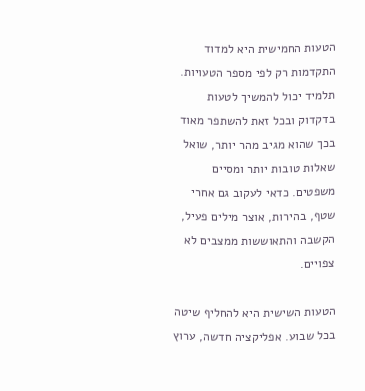הטעות החמישית היא למדוד התקדמות רק לפי מספר הטעויות. תלמיד יכול להמשיך לטעות בדקדוק ובכל זאת להשתפר מאוד בכך שהוא מגיב מהר יותר, שואל שאלות טובות יותר ומסיים משפטים. כדאי לעקוב גם אחרי שטף, בהירות, אוצר מילים פעיל, הקשבה והתאוששות ממצבים לא צפויים.

הטעות השישית היא להחליף שיטה בכל שבוע. אפליקציה חדשה, ערוץ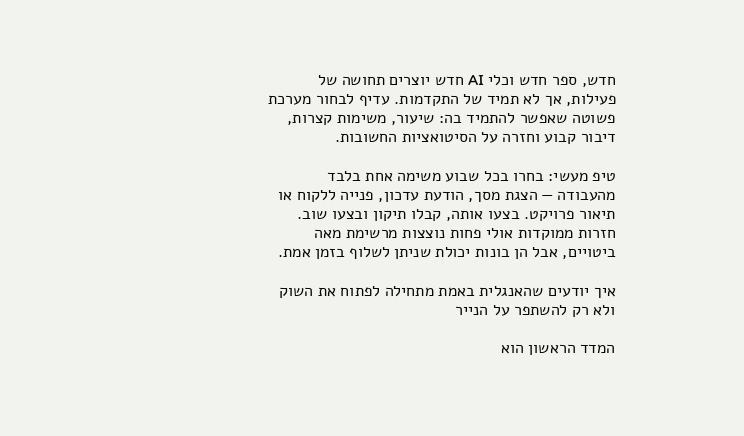חדש, ספר חדש וכלי AI חדש יוצרים תחושה של פעילות, אך לא תמיד של התקדמות. עדיף לבחור מערכת פשוטה שאפשר להתמיד בה: שיעור, משימות קצרות, דיבור קבוע וחזרה על הסיטואציות החשובות.

טיפ מעשי: בחרו בכל שבוע משימה אחת בלבד מהעבודה — הצגת מסך, הודעת עדכון, פנייה ללקוח או תיאור פרויקט. בצעו אותה, קבלו תיקון ובצעו שוב. חזרות ממוקדות אולי פחות נוצצות מרשימת מאה ביטויים, אבל הן בונות יכולת שניתן לשלוף בזמן אמת.

איך יודעים שהאנגלית באמת מתחילה לפתוח את השוק ולא רק להשתפר על הנייר

המדד הראשון הוא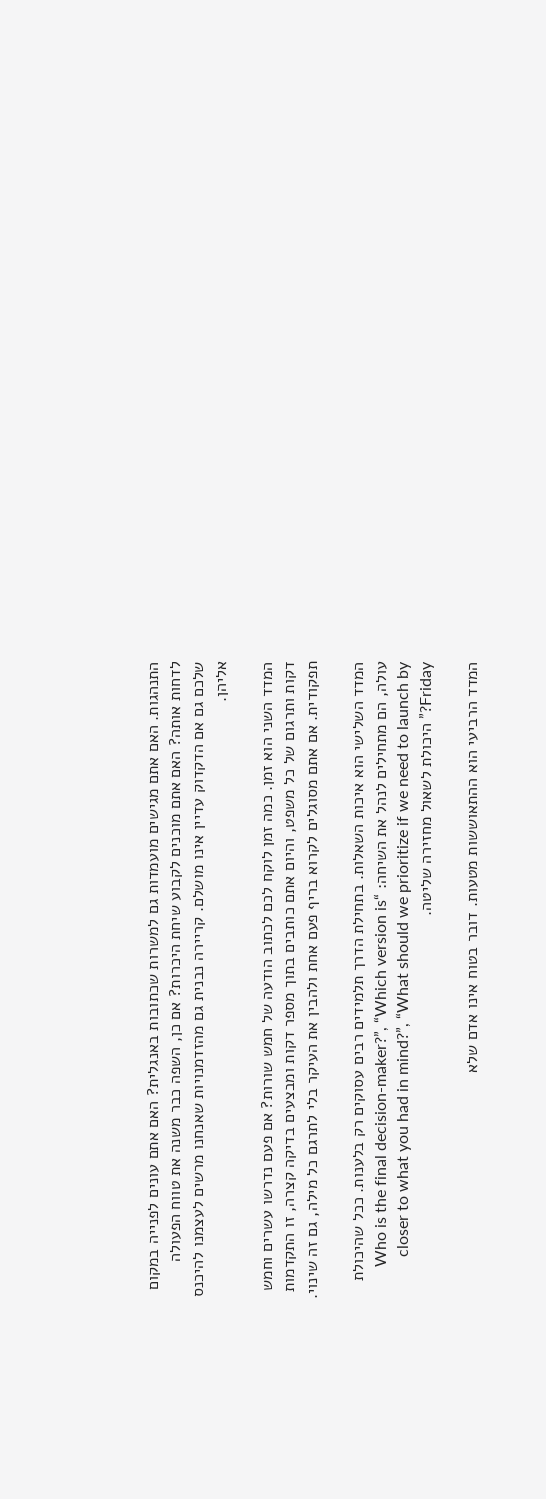התנהגות. האם אתם מגישים מועמדות גם למשרות שכתובות באנגלית? האם אתם עונים לפנייה במקום לדחות אותה? האם אתם מוכנים לקבוע שיחת היכרות? אם כן, השפה כבר משנה את טווח הפעולה שלכם גם אם הדקדוק עדיין אינו מושלם. קריירה נבנית גם מהזדמנויות שאנחנו מרשים לעצמנו להיכנס אליהן.

המדד השני הוא זמן. כמה זמן לוקח לכם לכתוב הודעה של חמש שורות? אם פעם נדרשו עשרים וחמש דקות ותרגום של כל משפט, והיום אתם כותבים בתוך מספר דקות ומבצעים בדיקה קצרה, זו התקדמות תפקודית. אם אתם מסוגלים לקרוא בריף פעם אחת ולהבין את העיקר בלי לתרגם כל מילה, גם זה שינוי.

המדד השלישי הוא איכות השאלות. בתחילת הדרך תלמידים רבים עסוקים רק בלענות. ככל שהיכולת עולה, הם מתחילים לנהל את השיחה: “Who is the final decision-maker?”, “Which version is closer to what you had in mind?”, “What should we prioritize if we need to launch by Friday?” היכולת לשאול מחזירה שליטה.

המדד הרביעי הוא ההתאוששות מטעות. דובר בטוח אינו אדם שלא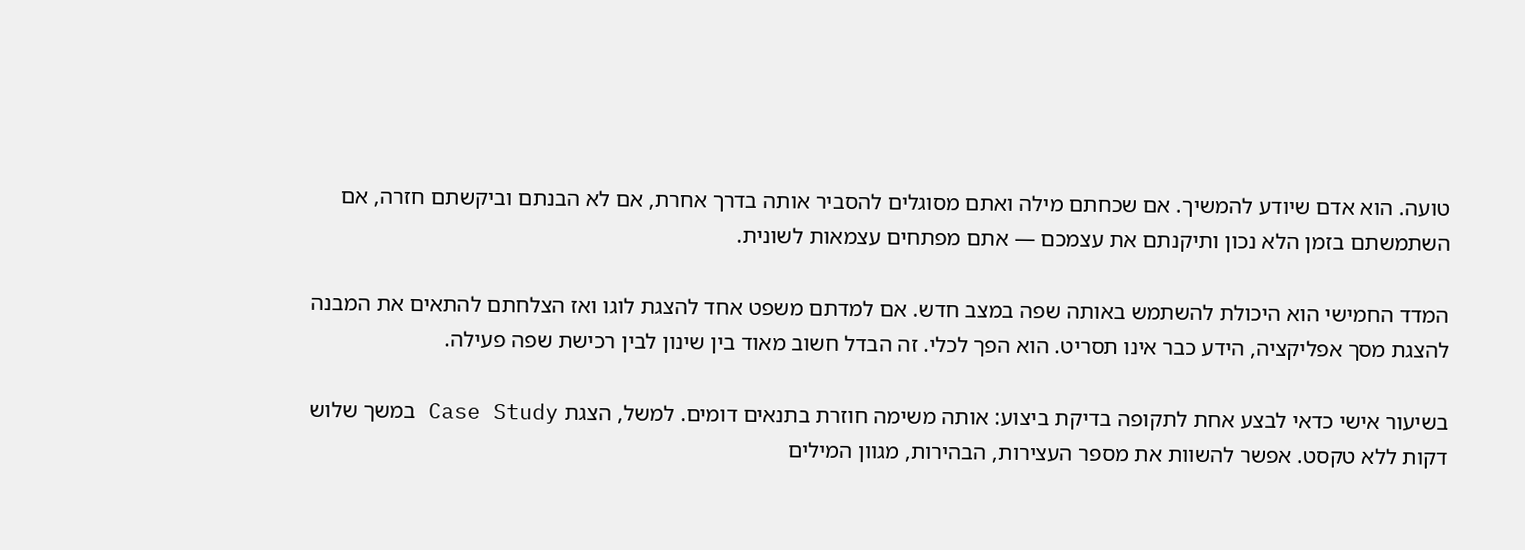טועה. הוא אדם שיודע להמשיך. אם שכחתם מילה ואתם מסוגלים להסביר אותה בדרך אחרת, אם לא הבנתם וביקשתם חזרה, אם השתמשתם בזמן הלא נכון ותיקנתם את עצמכם — אתם מפתחים עצמאות לשונית.

המדד החמישי הוא היכולת להשתמש באותה שפה במצב חדש. אם למדתם משפט אחד להצגת לוגו ואז הצלחתם להתאים את המבנה להצגת מסך אפליקציה, הידע כבר אינו תסריט. הוא הפך לכלי. זה הבדל חשוב מאוד בין שינון לבין רכישת שפה פעילה.

בשיעור אישי כדאי לבצע אחת לתקופה בדיקת ביצוע: אותה משימה חוזרת בתנאים דומים. למשל, הצגת Case Study במשך שלוש דקות ללא טקסט. אפשר להשוות את מספר העצירות, הבהירות, מגוון המילים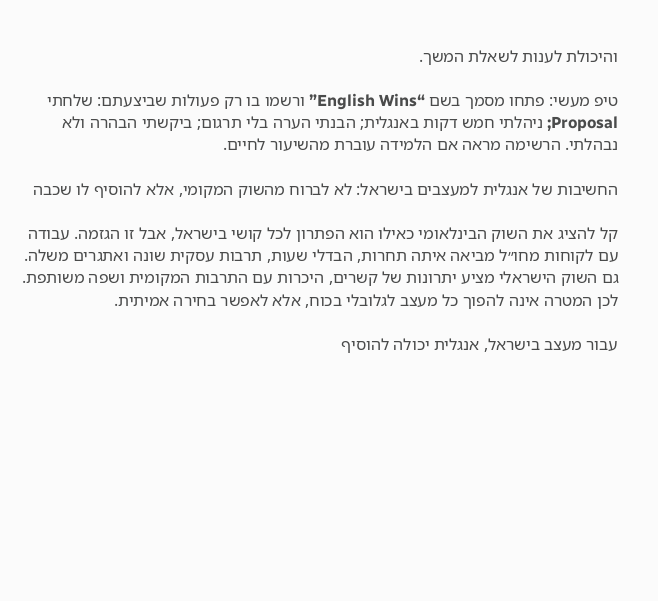והיכולת לענות לשאלת המשך.

טיפ מעשי: פתחו מסמך בשם “English Wins” ורשמו בו רק פעולות שביצעתם: שלחתי Proposal; ניהלתי חמש דקות באנגלית; הבנתי הערה בלי תרגום; ביקשתי הבהרה ולא נבהלתי. הרשימה מראה אם הלמידה עוברת מהשיעור לחיים.

החשיבות של אנגלית למעצבים בישראל: לא לברוח מהשוק המקומי, אלא להוסיף לו שכבה

קל להציג את השוק הבינלאומי כאילו הוא הפתרון לכל קושי בישראל, אבל זו הגזמה. עבודה עם לקוחות מחו״ל מביאה איתה תחרות, הבדלי שעות, תרבות עסקית שונה ואתגרים משלה. גם השוק הישראלי מציע יתרונות של קשרים, היכרות עם התרבות המקומית ושפה משותפת. לכן המטרה אינה להפוך כל מעצב לגלובלי בכוח, אלא לאפשר בחירה אמיתית.

עבור מעצב בישראל, אנגלית יכולה להוסיף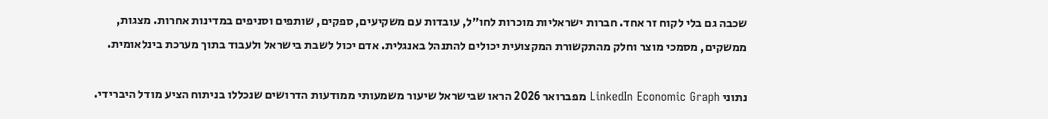שכבה גם בלי לקוח זר אחד. חברות ישראליות מוכרות לחו״ל, עובדות עם משקיעים, ספקים, שותפים וסניפים במדינות אחרות. מצגות, ממשקים, מסמכי מוצר וחלק מהתקשורת המקצועית יכולים להתנהל באנגלית. אדם יכול לשבת בישראל ולעבוד בתוך מערכת בינלאומית.

נתוני LinkedIn Economic Graph מפברואר 2026 הראו שבישראל שיעור משמעותי ממודעות הדרושים שנכללו בניתוח הציע מודל היברידי.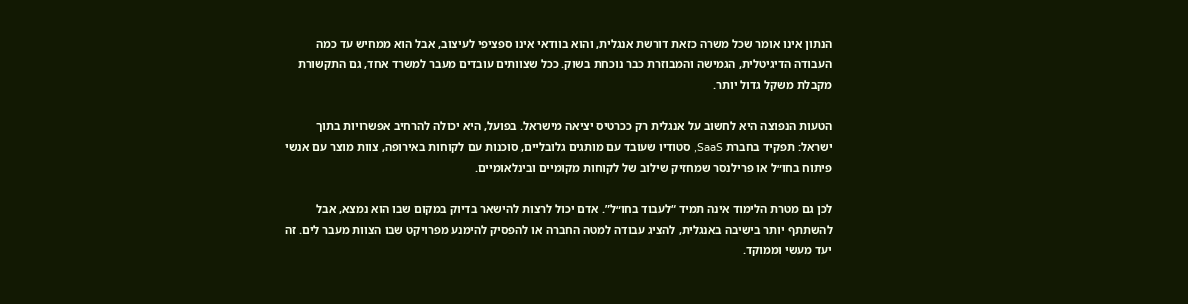הנתון אינו אומר שכל משרה כזאת דורשת אנגלית, והוא בוודאי אינו ספציפי לעיצוב, אבל הוא ממחיש עד כמה העבודה הדיגיטלית, הגמישה והמבוזרת כבר נוכחת בשוק. ככל שצוותים עובדים מעבר למשרד אחד, גם התקשורת מקבלת משקל גדול יותר.

הטעות הנפוצה היא לחשוב על אנגלית רק ככרטיס יציאה מישראל. בפועל, היא יכולה להרחיב אפשרויות בתוך ישראל: תפקיד בחברת SaaS, סטודיו שעובד עם מותגים גלובליים, סוכנות עם לקוחות באירופה, צוות מוצר עם אנשי פיתוח בחו״ל או פרילנסר שמחזיק שילוב של לקוחות מקומיים ובינלאומיים.

לכן גם מטרת הלימוד אינה תמיד “לעבוד בחו״ל”. אדם יכול לרצות להישאר בדיוק במקום שבו הוא נמצא, אבל להשתתף יותר בישיבה באנגלית, להציג עבודה למטה החברה או להפסיק להימנע מפרויקט שבו הצוות מעבר לים. זה יעד מעשי וממוקד.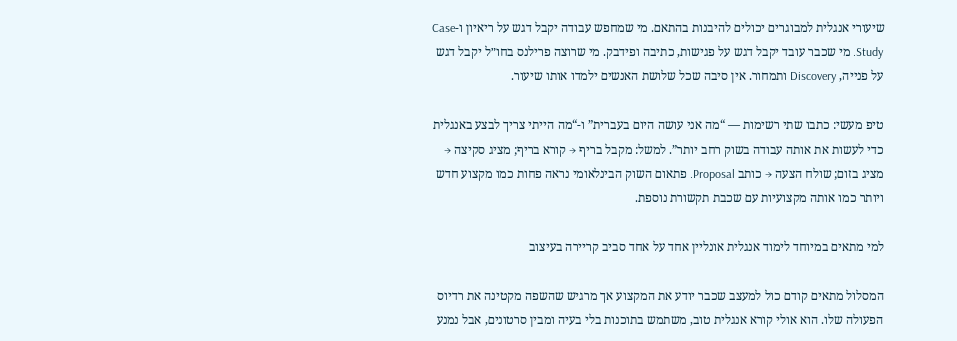שיעורי אנגלית למבוגרים יכולים להיבנות בהתאם. מי שמחפש עבודה יקבל דגש על ריאיון ו-Case Study. מי שכבר עובד יקבל דגש על פגישות, כתיבה ופידבק. מי שרוצה פרילנס בחו״ל יקבל דגש על פנייה, Discovery ותמחור. אין סיבה שכל שלושת האנשים ילמדו אותו שיעור.

טיפ מעשי: כתבו שתי רשימות — “מה אני עושה היום בעברית” ו-“מה הייתי צריך לבצע באנגלית כדי לעשות את אותה עבודה בשוק רחב יותר”. למשל: מקבל בריף → קורא בריף; מציג סקיצה → מציג בזום; שולח הצעה → כותב Proposal. פתאום השוק הבינלאומי נראה פחות כמו מקצוע חדש ויותר כמו אותה מקצועיות עם שכבת תקשורת נוספת.

למי מתאים במיוחד לימוד אנגלית אונליין אחד על אחד סביב קריירה בעיצוב

המסלול מתאים קודם כול למעצב שכבר יודע את המקצוע אך מרגיש שהשפה מקטינה את רדיוס הפעולה שלו. הוא אולי קורא אנגלית טוב, משתמש בתוכנות בלי בעיה ומבין סרטונים, אבל נמנע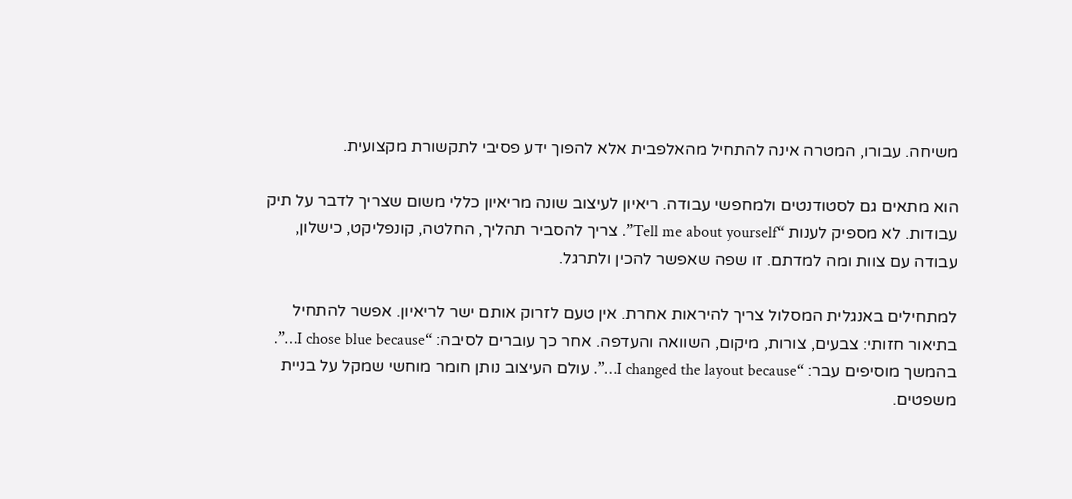משיחה. עבורו, המטרה אינה להתחיל מהאלפבית אלא להפוך ידע פסיבי לתקשורת מקצועית.

הוא מתאים גם לסטודנטים ולמחפשי עבודה. ריאיון לעיצוב שונה מריאיון כללי משום שצריך לדבר על תיק עבודות. לא מספיק לענות “Tell me about yourself”. צריך להסביר תהליך, החלטה, קונפליקט, כישלון, עבודה עם צוות ומה למדתם. זו שפה שאפשר להכין ולתרגל.

למתחילים באנגלית המסלול צריך להיראות אחרת. אין טעם לזרוק אותם ישר לריאיון. אפשר להתחיל בתיאור חזותי: צבעים, צורות, מיקום, השוואה והעדפה. אחר כך עוברים לסיבה: “I chose blue because…”. בהמשך מוסיפים עבר: “I changed the layout because…”. עולם העיצוב נותן חומר מוחשי שמקל על בניית משפטים.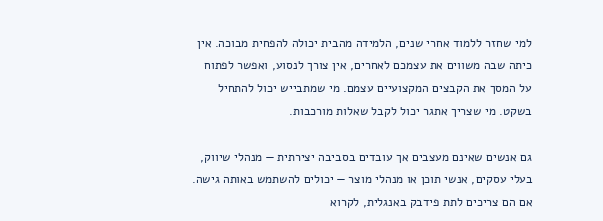למי שחזר ללמוד אחרי שנים, הלמידה מהבית יכולה להפחית מבוכה. אין כיתה שבה משווים את עצמכם לאחרים, אין צורך לנסוע, ואפשר לפתוח על המסך את הקבצים המקצועיים עצמם. מי שמתבייש יכול להתחיל בשקט. מי שצריך אתגר יכול לקבל שאלות מורכבות.

גם אנשים שאינם מעצבים אך עובדים בסביבה יצירתית — מנהלי שיווק, בעלי עסקים, אנשי תוכן או מנהלי מוצר — יכולים להשתמש באותה גישה. אם הם צריכים לתת פידבק באנגלית, לקרוא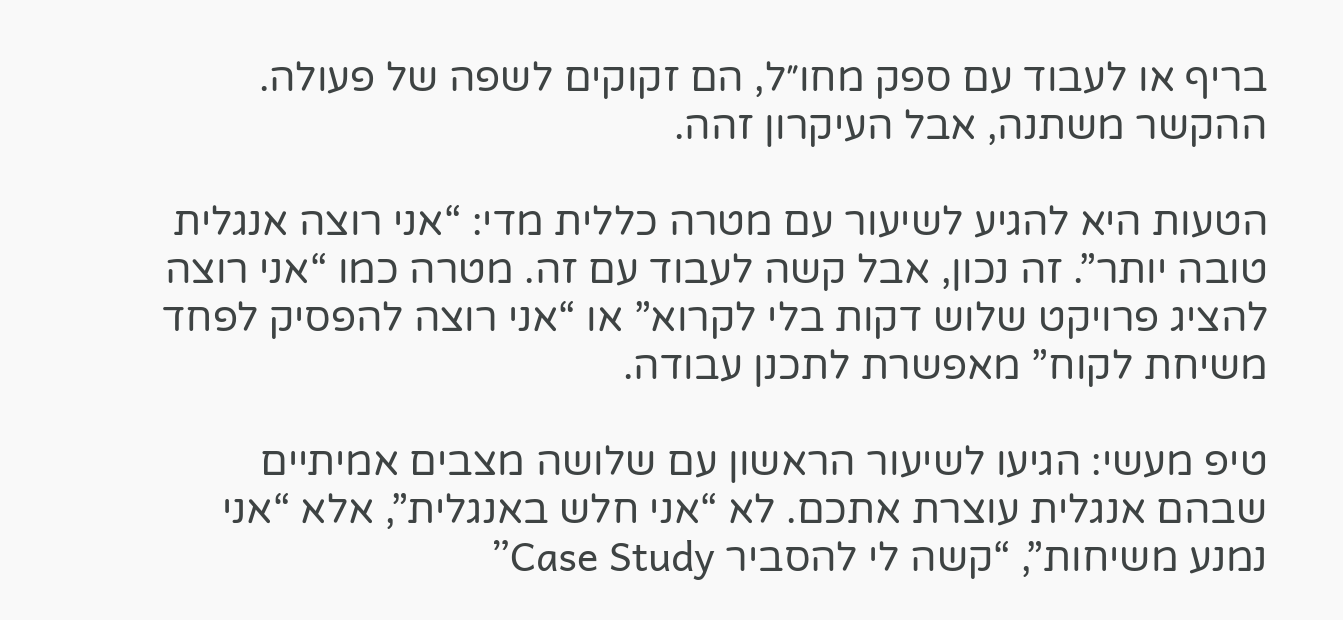בריף או לעבוד עם ספק מחו״ל, הם זקוקים לשפה של פעולה. ההקשר משתנה, אבל העיקרון זהה.

הטעות היא להגיע לשיעור עם מטרה כללית מדי: “אני רוצה אנגלית טובה יותר”. זה נכון, אבל קשה לעבוד עם זה. מטרה כמו “אני רוצה להציג פרויקט שלוש דקות בלי לקרוא” או “אני רוצה להפסיק לפחד משיחת לקוח” מאפשרת לתכנן עבודה.

טיפ מעשי: הגיעו לשיעור הראשון עם שלושה מצבים אמיתיים שבהם אנגלית עוצרת אתכם. לא “אני חלש באנגלית”, אלא “אני נמנע משיחות”, “קשה לי להסביר Case Study”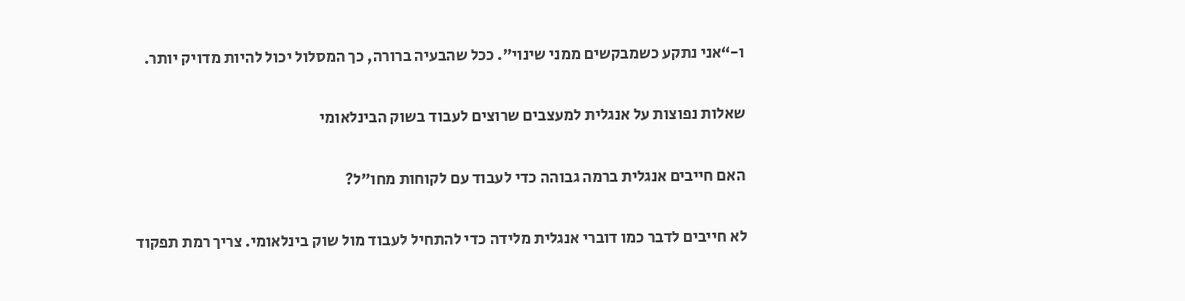ו-“אני נתקע כשמבקשים ממני שינוי”. ככל שהבעיה ברורה, כך המסלול יכול להיות מדויק יותר.

שאלות נפוצות על אנגלית למעצבים שרוצים לעבוד בשוק הבינלאומי

האם חייבים אנגלית ברמה גבוהה כדי לעבוד עם לקוחות מחו״ל?

לא חייבים לדבר כמו דוברי אנגלית מלידה כדי להתחיל לעבוד מול שוק בינלאומי. צריך רמת תפקוד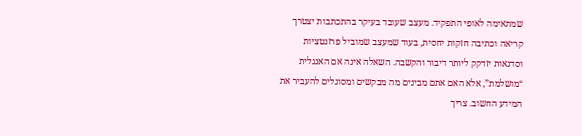שמתאימה לאופי התפקיד. מעצב שעובד בעיקר בהתכתבות יצטרך קריאה וכתיבה חזקות יחסית, בעוד שמעצב שמוביל פרזנטציות וסדנאות יזדקק ליותר דיבור והקשבה. השאלה אינה אם האנגלית “מושלמת”, אלא האם אתם מבינים מה מבקשים ומסוגלים להעביר את המידע החשוב. צריך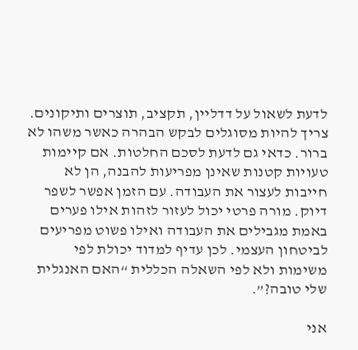לדעת לשאול על דדליין, תקציב, תוצרים ותיקונים. צריך להיות מסוגלים לבקש הבהרה כאשר משהו לא ברור. כדאי גם לדעת לסכם החלטות. אם קיימות טעויות קטנות שאינן מפריעות להבנה, הן לא חייבות לעצור את העבודה. עם הזמן אפשר לשפר דיוק. מורה פרטי יכול לעזור לזהות אילו פערים באמת מגבילים את העבודה ואילו פשוט מפריעים לביטחון העצמי. לכן עדיף למדוד יכולת לפי משימות ולא לפי השאלה הכללית “האם האנגלית שלי טובה?”.

אני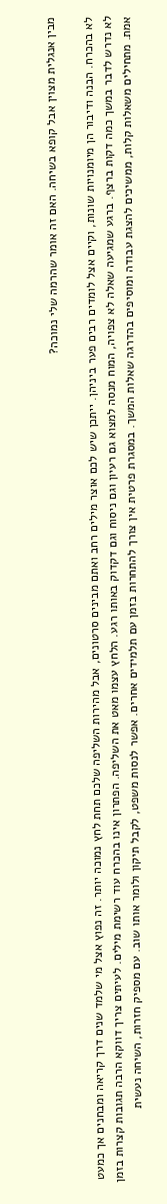מבין אנגלית מצוין אבל קופא בשיחה. האם זה אומר שהרמה שלי נמוכה?

לא בהכרח. הבנה ודיבור הן מיומנויות שונות, וקיים אצל לומדים רבים פער ביניהן. ייתכן שיש לכם אוצר מילים רחב ואתם מבינים סרטונים, אבל מהירות השליפה שלכם תחת לחץ נמוכה יותר. זה נפוץ אצל מי שלמד שנים דרך קריאה ומבחנים אך כמעט לא נדרש לדבר במשך כמה דקות ברצף. ברגע שמגיעה שאלה לא צפויה, המוח מנסה למצוא גם רעיון וגם ניסוח וגם דקדוק באותו רגע. הלחץ עצמו מאט את השליפה. הפתרון אינו בהכרח עוד רשימת מילים. לעיתים צריך דווקא הרבה תגובות קצרות בזמן אמת. מתחילים משאלות קלות, ממשיכים להצגת עבודה ומוסיפים בהדרגה שאלות המשך. במסגרת פרטית אין צורך להתחרות בזמן עם תלמידים אחרים. אפשר לנסות משפט, לקבל תיקון ולומר אותו שוב. עם מספיק חזרות, השיחה נעשית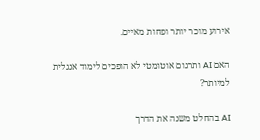אירוע מוכר יותר ופחות מאיים.

האם AI ותרגום אוטומטי לא הופכים לימוד אנגלית למיותר?

AI בהחלט משנה את הדרך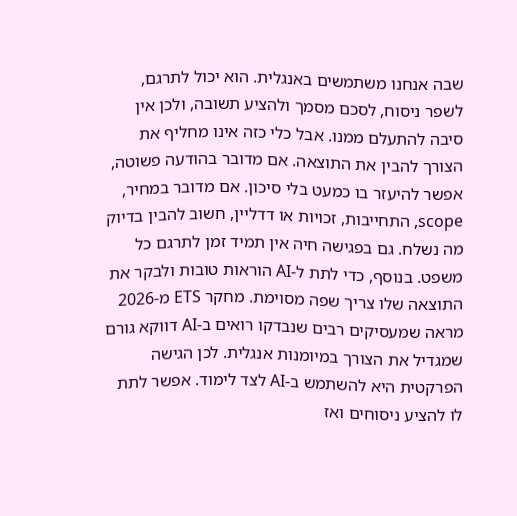שבה אנחנו משתמשים באנגלית. הוא יכול לתרגם, לשפר ניסוח, לסכם מסמך ולהציע תשובה, ולכן אין סיבה להתעלם ממנו. אבל כלי כזה אינו מחליף את הצורך להבין את התוצאה. אם מדובר בהודעה פשוטה, אפשר להיעזר בו כמעט בלי סיכון. אם מדובר במחיר, scope, התחייבות, זכויות או דדליין, חשוב להבין בדיוק מה נשלח. גם בפגישה חיה אין תמיד זמן לתרגם כל משפט. בנוסף, כדי לתת ל-AI הוראות טובות ולבקר את התוצאה שלו צריך שפה מסוימת. מחקר ETS מ-2026 מראה שמעסיקים רבים שנבדקו רואים ב-AI דווקא גורם שמגדיל את הצורך במיומנות אנגלית. לכן הגישה הפרקטית היא להשתמש ב-AI לצד לימוד. אפשר לתת לו להציע ניסוחים ואז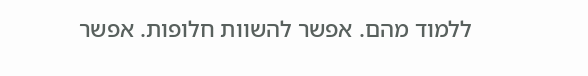ללמוד מהם. אפשר להשוות חלופות. אפשר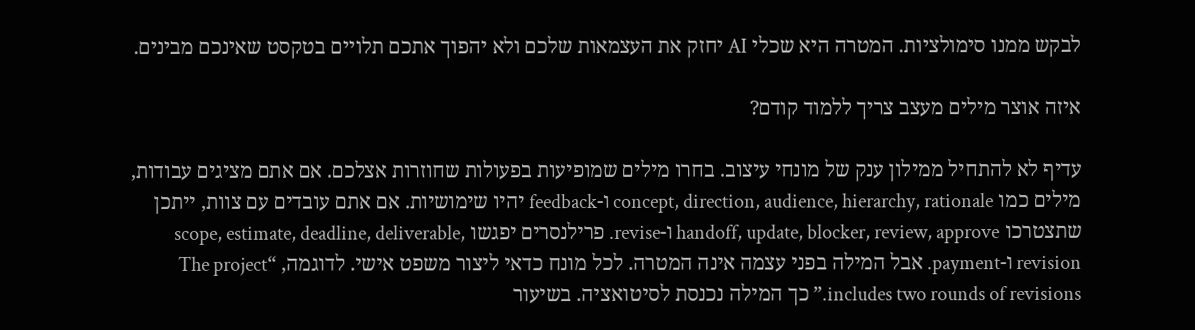לבקש ממנו סימולציות. המטרה היא שכלי AI יחזק את העצמאות שלכם ולא יהפוך אתכם תלויים בטקסט שאינכם מבינים.

איזה אוצר מילים מעצב צריך ללמוד קודם?

עדיף לא להתחיל ממילון ענק של מונחי עיצוב. בחרו מילים שמופיעות בפעולות שחוזרות אצלכם. אם אתם מציגים עבודות, מילים כמו concept, direction, audience, hierarchy, rationale ו-feedback יהיו שימושיות. אם אתם עובדים עם צוות, ייתכן שתצטרכו handoff, update, blocker, review, approve ו-revise. פרילנסרים יפגשו scope, estimate, deadline, deliverable, revision ו-payment. אבל המילה בפני עצמה אינה המטרה. לכל מונח כדאי ליצור משפט אישי. לדוגמה, “The project includes two rounds of revisions.” כך המילה נכנסת לסיטואציה. בשיעור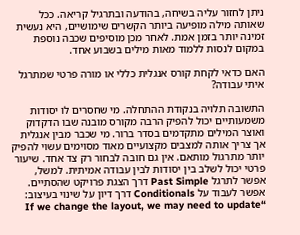ניתן לחזור עליה בשיחה, בהודעה ובתרגיל קריאה. ככל שאותה מילה מופיעה ביותר הקשרים שימושיים, היא נעשית זמינה יותר בזמן אמת. לאחר מכן מוסיפים שכבה נוספת במקום לנסות ללמוד מאות מילים בשבוע אחד.

האם כדאי לקחת קורס אנגלית כללי או מורה פרטי שמתרגל איתי עבודה?

התשובה תלויה בנקודת ההתחלה. מי שחסרים לו יסודות משמעותיים יכול להפיק הרבה מקורס מובנה שבו הדקדוק ואוצר המילים מתקדמים בסדר ברור. מי שכבר מבין אנגלית אך צריך אותה למצבים מקצועיים מאוד מסוימים עשוי להפיק יותר מתרגול מותאם. אין גם חובה לבחור רק צד אחד. שיעור פרטי יכול לשלב בין יסודות לבין עבודה אמיתית. למשל, אפשר לתרגל Past Simple דרך הצגת פרויקט שהסתיים. אפשר לעבוד על Conditionals דרך דיון על שינוי בעיצוב: “If we change the layout, we may need to update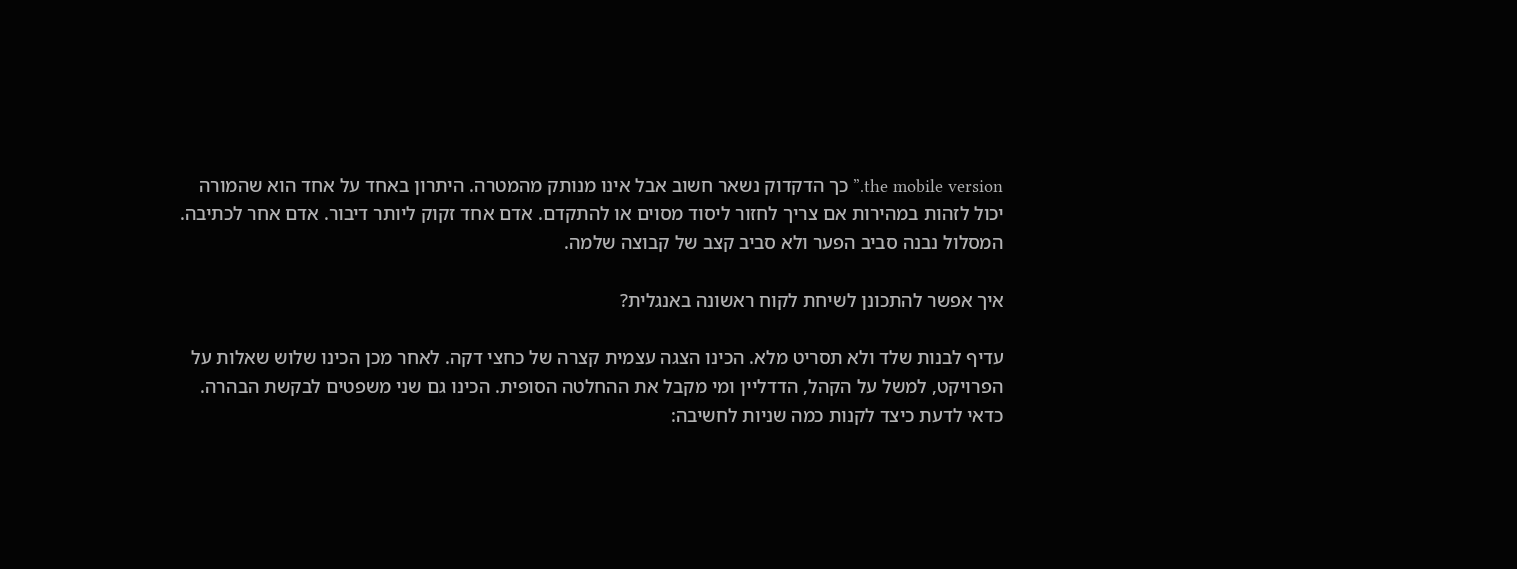the mobile version.” כך הדקדוק נשאר חשוב אבל אינו מנותק מהמטרה. היתרון באחד על אחד הוא שהמורה יכול לזהות במהירות אם צריך לחזור ליסוד מסוים או להתקדם. אדם אחד זקוק ליותר דיבור. אדם אחר לכתיבה. המסלול נבנה סביב הפער ולא סביב קצב של קבוצה שלמה.

איך אפשר להתכונן לשיחת לקוח ראשונה באנגלית?

עדיף לבנות שלד ולא תסריט מלא. הכינו הצגה עצמית קצרה של כחצי דקה. לאחר מכן הכינו שלוש שאלות על הפרויקט, למשל על הקהל, הדדליין ומי מקבל את ההחלטה הסופית. הכינו גם שני משפטים לבקשת הבהרה. כדאי לדעת כיצד לקנות כמה שניות לחשיבה: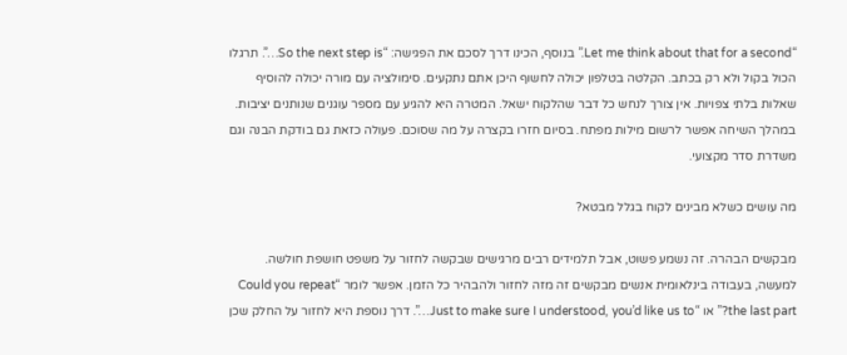“Let me think about that for a second.” בנוסף, הכינו דרך לסכם את הפגישה: “So the next step is…”. תרגלו הכול בקול ולא רק בכתב. הקלטה בטלפון יכולה לחשוף היכן אתם נתקעים. סימולציה עם מורה יכולה להוסיף שאלות בלתי צפויות. אין צורך לנחש כל דבר שהלקוח ישאל. המטרה היא להגיע עם מספר עוגנים שנותנים יציבות. במהלך השיחה אפשר לרשום מילות מפתח. בסיום חזרו בקצרה על מה שסוכם. פעולה כזאת גם בודקת הבנה וגם משדרת סדר מקצועי.

מה עושים כשלא מבינים לקוח בגלל מבטא?

מבקשים הבהרה. זה נשמע פשוט, אבל תלמידים רבים מרגישים שבקשה לחזור על משפט חושפת חולשה. למעשה, בעבודה בינלאומית אנשים מבקשים זה מזה לחזור ולהבהיר כל הזמן. אפשר לומר “Could you repeat the last part?” או “Just to make sure I understood, you’d like us to…”. דרך נוספת היא לחזור על החלק שכן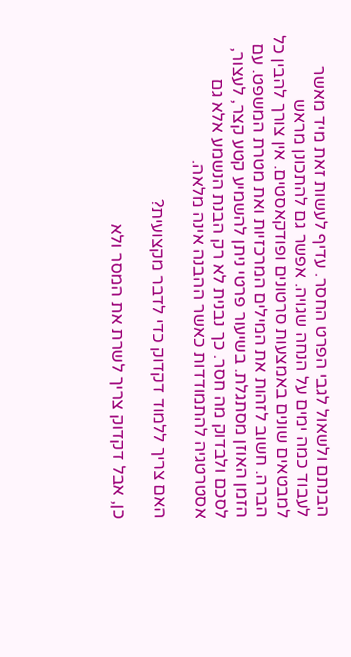הבנתם ולשאול לגבי הפרט החסר. עדיף לעשות זאת מיד מאשר לעבוד כמה ימים על הנחה שגויה. אפשר גם להתכונן מראש למבטאים שונים באמצעות סרטונים ופודקאסטים. אין צורך להבין כל הברה. חשוב לזהות את המילים המרכזיות ואת מטרת המשפט. עם הזמן האוזן מסתגלת. בשיעור פרטי ניתן להשמיע קטע קצר, לעצור, לסכם ולבדוק מה חסר. כך נבנית לא רק הבנת הנשמע אלא גם אסטרטגיה להתמודדות כאשר ההבנה אינה מלאה.

האם צריך ללמוד דקדוק כדי לדבר מקצועית?

כן, אבל דקדוק צריך לשרת את המסר ולא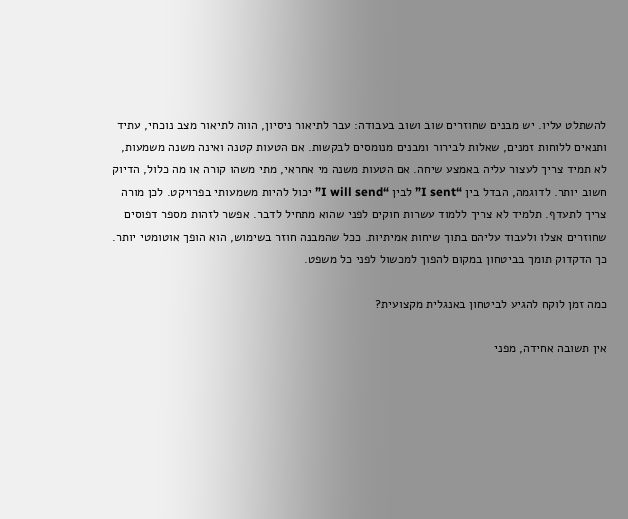להשתלט עליו. יש מבנים שחוזרים שוב ושוב בעבודה: עבר לתיאור ניסיון, הווה לתיאור מצב נוכחי, עתיד ותנאים ללוחות זמנים, שאלות לבירור ומבנים מנומסים לבקשות. אם הטעות קטנה ואינה משנה משמעות, לא תמיד צריך לעצור עליה באמצע שיחה. אם הטעות משנה מי אחראי, מתי משהו קורה או מה כלול, הדיוק חשוב יותר. לדוגמה, הבדל בין “I sent” לבין “I will send” יכול להיות משמעותי בפרויקט. לכן מורה צריך לתעדף. תלמיד לא צריך ללמוד עשרות חוקים לפני שהוא מתחיל לדבר. אפשר לזהות מספר דפוסים שחוזרים אצלו ולעבוד עליהם בתוך שיחות אמיתיות. ככל שהמבנה חוזר בשימוש, הוא הופך אוטומטי יותר. כך הדקדוק תומך בביטחון במקום להפוך למכשול לפני כל משפט.

כמה זמן לוקח להגיע לביטחון באנגלית מקצועית?

אין תשובה אחידה, מפני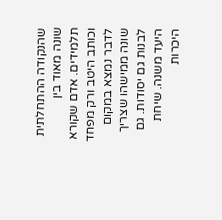שהנקודה ההתחלתית שונה מאוד בין תלמידים. אדם שקורא וכותב היטב ורק מפחד לדבר נמצא במקום שונה ממישהו שצריך לבנות גם יסודות. גם היעד משנה. שיחת היכרות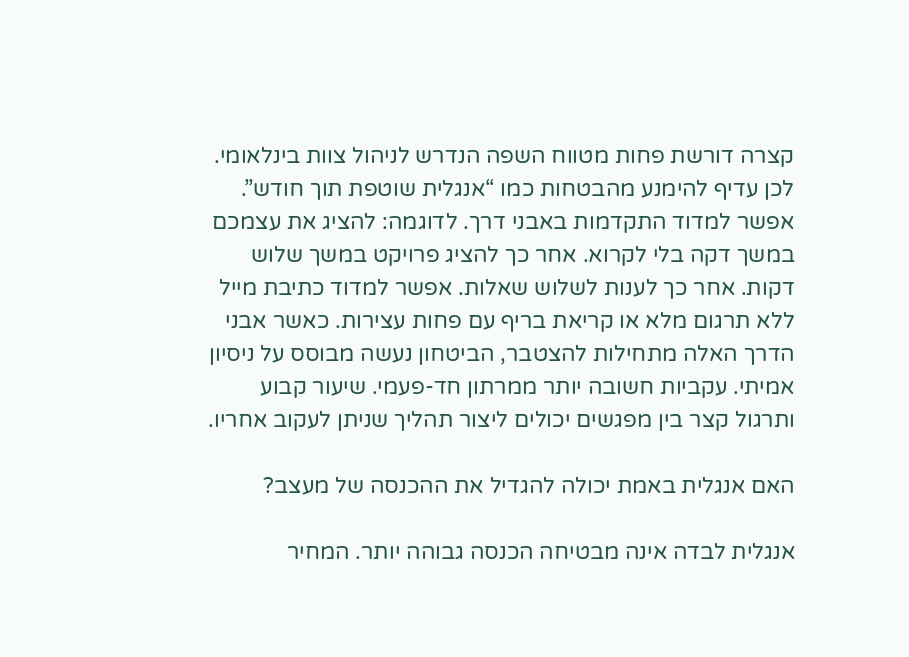קצרה דורשת פחות מטווח השפה הנדרש לניהול צוות בינלאומי. לכן עדיף להימנע מהבטחות כמו “אנגלית שוטפת תוך חודש”. אפשר למדוד התקדמות באבני דרך. לדוגמה: להציג את עצמכם במשך דקה בלי לקרוא. אחר כך להציג פרויקט במשך שלוש דקות. אחר כך לענות לשלוש שאלות. אפשר למדוד כתיבת מייל ללא תרגום מלא או קריאת בריף עם פחות עצירות. כאשר אבני הדרך האלה מתחילות להצטבר, הביטחון נעשה מבוסס על ניסיון אמיתי. עקביות חשובה יותר ממרתון חד-פעמי. שיעור קבוע ותרגול קצר בין מפגשים יכולים ליצור תהליך שניתן לעקוב אחריו.

האם אנגלית באמת יכולה להגדיל את ההכנסה של מעצב?

אנגלית לבדה אינה מבטיחה הכנסה גבוהה יותר. המחיר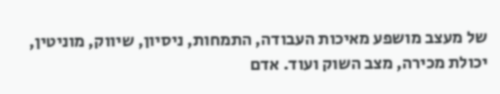של מעצב מושפע מאיכות העבודה, התמחות, ניסיון, שיווק, מוניטין, יכולת מכירה, מצב השוק ועוד. אדם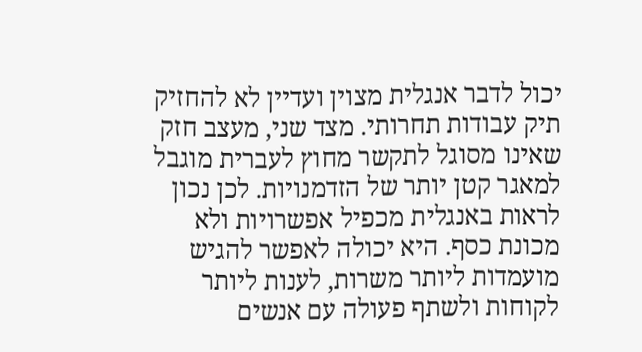יכול לדבר אנגלית מצוין ועדיין לא להחזיק תיק עבודות תחרותי. מצד שני, מעצב חזק שאינו מסוגל לתקשר מחוץ לעברית מוגבל למאגר קטן יותר של הזדמנויות. לכן נכון לראות באנגלית מכפיל אפשרויות ולא מכונת כסף. היא יכולה לאפשר להגיש מועמדות ליותר משרות, לענות ליותר לקוחות ולשתף פעולה עם אנשים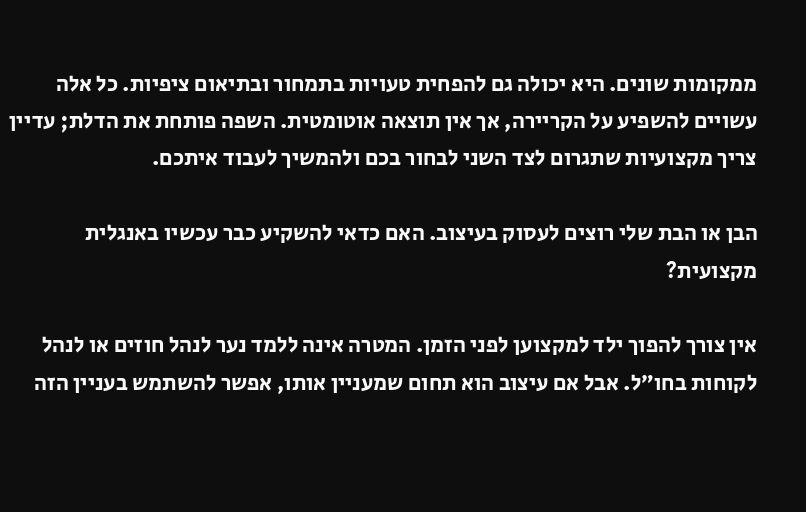ממקומות שונים. היא יכולה גם להפחית טעויות בתמחור ובתיאום ציפיות. כל אלה עשויים להשפיע על הקריירה, אך אין תוצאה אוטומטית. השפה פותחת את הדלת; עדיין צריך מקצועיות שתגרום לצד השני לבחור בכם ולהמשיך לעבוד איתכם.

הבן או הבת שלי רוצים לעסוק בעיצוב. האם כדאי להשקיע כבר עכשיו באנגלית מקצועית?

אין צורך להפוך ילד למקצוען לפני הזמן. המטרה אינה ללמד נער לנהל חוזים או לנהל לקוחות בחו״ל. אבל אם עיצוב הוא תחום שמעניין אותו, אפשר להשתמש בעניין הזה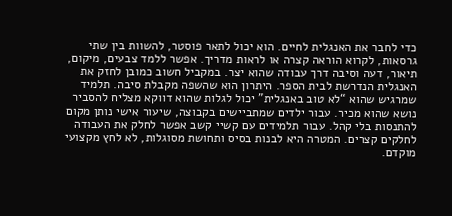כדי לחבר את האנגלית לחיים. הוא יכול לתאר פוסטר, להשוות בין שתי גרסאות, לקרוא הוראה קצרה או לראות מדריך. אפשר ללמד צבעים, מיקום, תיאור, דעה וסיבה דרך עבודה שהוא יצר. במקביל חשוב כמובן לחזק את האנגלית הנדרשת לבית הספר. היתרון הוא שהשפה מקבלת סיבה. תלמיד שמרגיש שהוא “לא טוב באנגלית” יכול לגלות שהוא דווקא מצליח להסביר נושא שהוא מכיר. עבור ילדים שמתביישים בקבוצה, שיעור אישי נותן מקום להתנסות בלי קהל. עבור תלמידים עם קשיי קשב אפשר לחלק את העבודה לחלקים קצרים. המטרה היא לבנות בסיס ותחושת מסוגלות, לא לחץ מקצועי מוקדם.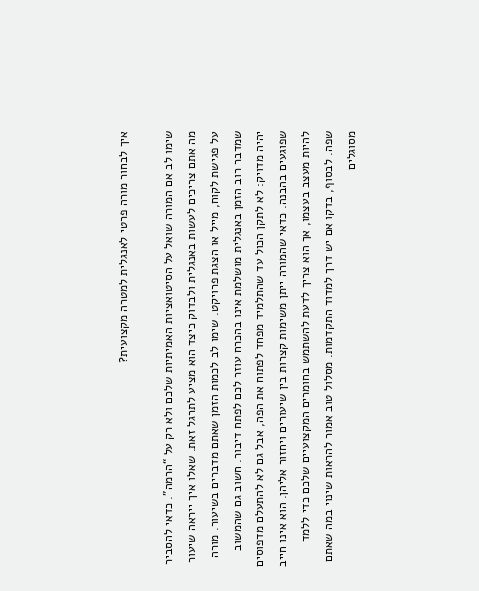איך לבחור מורה פרטי לאנגלית למטרה מקצועית?

שימו לב אם המורה שואל על הסיטואציות האמיתיות שלכם ולא רק על “הרמה”. כדאי להסביר מה אתם צריכים לעשות באנגלית ולבדוק כיצד הוא מציע לתרגל זאת. שאלו איך ייראה שיעור על פגישת לקוח, מייל או הצגת פרויקט. שימו לב לכמות הזמן שאתם מדברים בשיעור. מורה שמדבר רוב הזמן באנגלית מושלמת אינו בהכרח עוזר לכם לפתח דיבור. חשוב גם שהמשוב יהיה מדויק: לא לתקן הכול עד שהתלמיד מפחד לפתוח את הפה, אבל גם לא להתעלם מדפוסים שפוגעים בהבנה. כדאי שהמורה ייתן משימות קצרות בין שיעורים ויחזור אליהן. הוא אינו חייב להיות מעצב בעצמו, אך הוא צריך לדעת להשתמש בחומרים המקצועיים שלכם כדי ללמד שפה. לבסוף, בדקו אם יש דרך למדוד התקדמות. מסלול טוב אמור להראות שינוי במה שאתם מסוגלים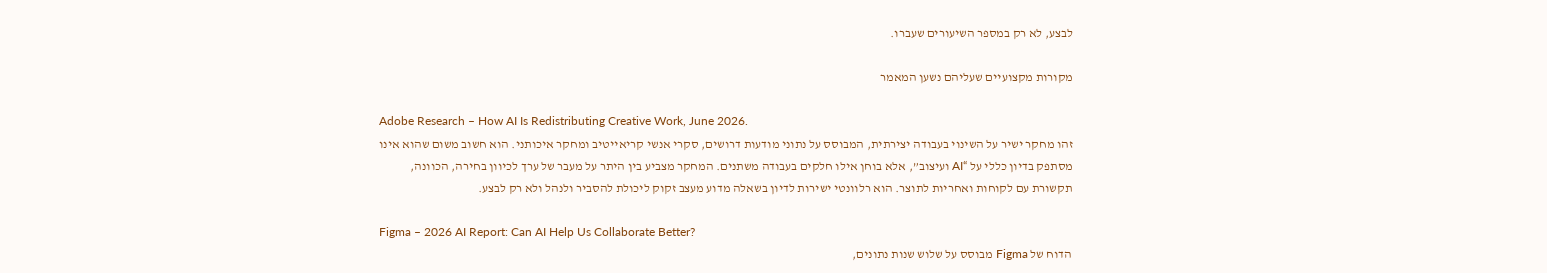לבצע, לא רק במספר השיעורים שעברו.

מקורות מקצועיים שעליהם נשען המאמר

Adobe Research – How AI Is Redistributing Creative Work, June 2026.
זהו מחקר ישיר על השינוי בעבודה יצירתית, המבוסס על נתוני מודעות דרושים, סקרי אנשי קריאייטיב ומחקר איכותני. הוא חשוב משום שהוא אינו מסתפק בדיון כללי על “AI ועיצוב”, אלא בוחן אילו חלקים בעבודה משתנים. המחקר מצביע בין היתר על מעבר של ערך לכיוון בחירה, הכוונה, תקשורת עם לקוחות ואחריות לתוצר. הוא רלוונטי ישירות לדיון בשאלה מדוע מעצב זקוק ליכולת להסביר ולנהל ולא רק לבצע.

Figma – 2026 AI Report: Can AI Help Us Collaborate Better?
הדוח של Figma מבוסס על שלוש שנות נתונים,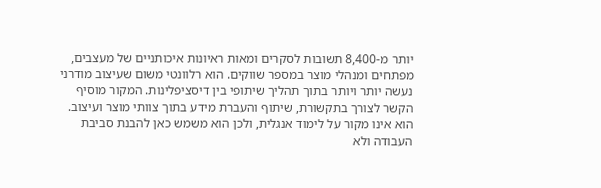יותר מ-8,400 תשובות לסקרים ומאות ראיונות איכותניים של מעצבים, מפתחים ומנהלי מוצר במספר שווקים. הוא רלוונטי משום שעיצוב מודרני נעשה יותר ויותר בתוך תהליך שיתופי בין דיסציפלינות. המקור מוסיף הקשר לצורך בתקשורת, שיתוף והעברת מידע בתוך צוותי מוצר ועיצוב. הוא אינו מקור על לימוד אנגלית, ולכן הוא משמש כאן להבנת סביבת העבודה ולא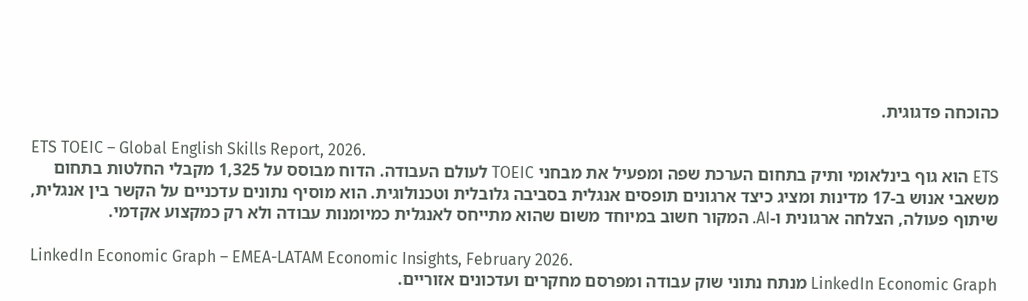כהוכחה פדגוגית.

ETS TOEIC – Global English Skills Report, 2026.
ETS הוא גוף בינלאומי ותיק בתחום הערכת שפה ומפעיל את מבחני TOEIC לעולם העבודה. הדוח מבוסס על 1,325 מקבלי החלטות בתחום משאבי אנוש ב-17 מדינות ומציג כיצד ארגונים תופסים אנגלית בסביבה גלובלית וטכנולוגית. הוא מוסיף נתונים עדכניים על הקשר בין אנגלית, שיתוף פעולה, הצלחה ארגונית ו-AI. המקור חשוב במיוחד משום שהוא מתייחס לאנגלית כמיומנות עבודה ולא רק כמקצוע אקדמי.

LinkedIn Economic Graph – EMEA-LATAM Economic Insights, February 2026.
LinkedIn Economic Graph מנתח נתוני שוק עבודה ומפרסם מחקרים ועדכונים אזוריים.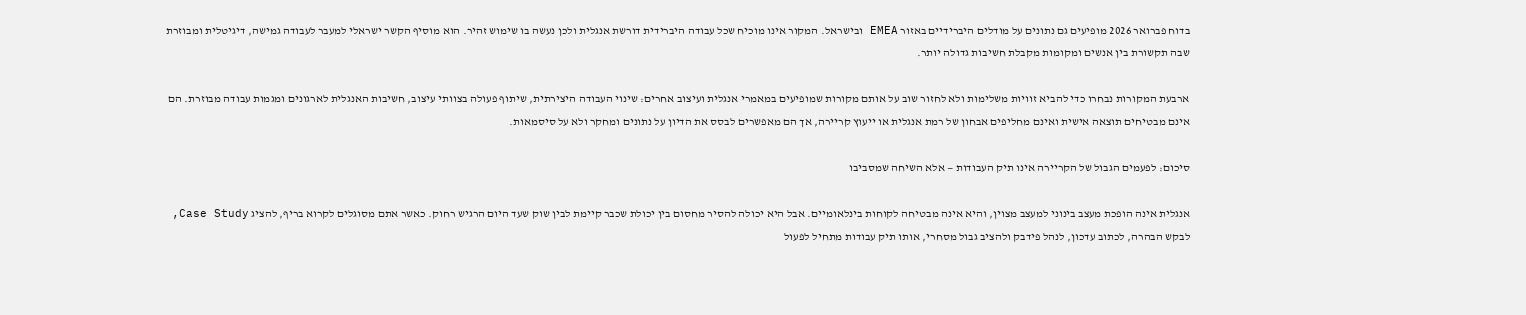בדוח פברואר 2026 מופיעים גם נתונים על מודלים היברידיים באזור EMEA ובישראל. המקור אינו מוכיח שכל עבודה היברידית דורשת אנגלית ולכן נעשה בו שימוש זהיר. הוא מוסיף הקשר ישראלי למעבר לעבודה גמישה, דיגיטלית ומבוזרת שבה תקשורת בין אנשים ומקומות מקבלת חשיבות גדולה יותר.

ארבעת המקורות נבחרו כדי להביא זוויות משלימות ולא לחזור שוב על אותם מקורות שמופיעים במאמרי אנגלית ועיצוב אחרים: שינוי העבודה היצירתית, שיתוף פעולה בצוותי עיצוב, חשיבות האנגלית לארגונים ומגמות עבודה מבוזרת. הם אינם מבטיחים תוצאה אישית ואינם מחליפים אבחון של רמת אנגלית או ייעוץ קריירה, אך הם מאפשרים לבסס את הדיון על נתונים ומחקר ולא על סיסמאות.

סיכום: לפעמים הגבול של הקריירה אינו תיק העבודות — אלא השיחה שמסביבו

אנגלית אינה הופכת מעצב בינוני למעצב מצוין, והיא אינה מבטיחה לקוחות בינלאומיים. אבל היא יכולה להסיר מחסום בין יכולת שכבר קיימת לבין שוק שעד היום הרגיש רחוק. כאשר אתם מסוגלים לקרוא בריף, להציג Case Study, לבקש הבהרה, לכתוב עדכון, לנהל פידבק ולהציב גבול מסחרי, אותו תיק עבודות מתחיל לפעול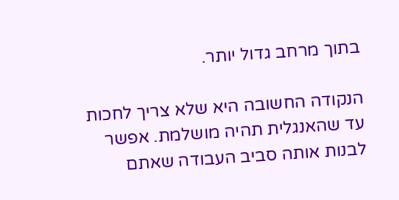בתוך מרחב גדול יותר.

הנקודה החשובה היא שלא צריך לחכות עד שהאנגלית תהיה מושלמת. אפשר לבנות אותה סביב העבודה שאתם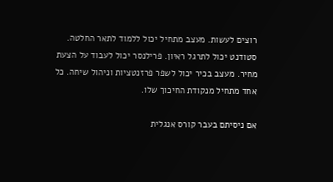רוצים לעשות. מעצב מתחיל יכול ללמוד לתאר החלטה. סטודנט יכול לתרגל ראיון. פרילנסר יכול לעבוד על הצעת מחיר. מעצב בכיר יכול לשפר פרזנטציות וניהול שיחה. כל אחד מתחיל מנקודת החיכוך שלו.

אם ניסיתם בעבר קורס אנגלית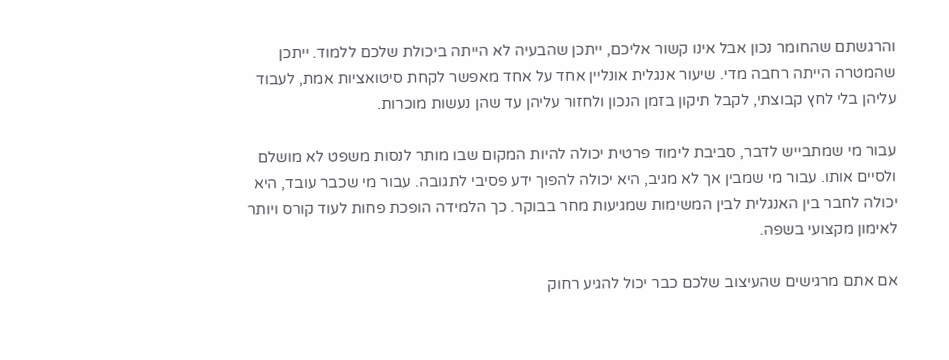והרגשתם שהחומר נכון אבל אינו קשור אליכם, ייתכן שהבעיה לא הייתה ביכולת שלכם ללמוד. ייתכן שהמטרה הייתה רחבה מדי. שיעור אנגלית אונליין אחד על אחד מאפשר לקחת סיטואציות אמת, לעבוד עליהן בלי לחץ קבוצתי, לקבל תיקון בזמן הנכון ולחזור עליהן עד שהן נעשות מוכרות.

עבור מי שמתבייש לדבר, סביבת לימוד פרטית יכולה להיות המקום שבו מותר לנסות משפט לא מושלם ולסיים אותו. עבור מי שמבין אך לא מגיב, היא יכולה להפוך ידע פסיבי לתגובה. עבור מי שכבר עובד, היא יכולה לחבר בין האנגלית לבין המשימות שמגיעות מחר בבוקר. כך הלמידה הופכת פחות לעוד קורס ויותר לאימון מקצועי בשפה.

אם אתם מרגישים שהעיצוב שלכם כבר יכול להגיע רחוק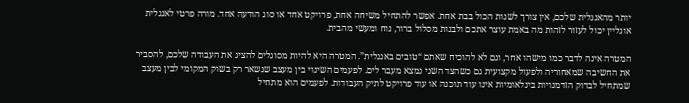יותר מהאנגלית שלכם, אין צורך לשנות הכול בבת אחת. אפשר להתחיל משיחה אחת, פרויקט אחד או סוג הודעה אחד. מורה פרטי לאנגלית אונליין יכול לעזור לזהות מה באמת עוצר אתכם ולבנות מסלול ברור, נוח ומעשי מהבית.

המטרה אינה לדבר כמו מישהו אחר, וגם לא להוכיח שאתם “טובים באנגלית”. המטרה היא להיות מסוגלים להציג את העבודה שלכם, להסביר את החשיבה שמאחוריה ולפעול מקצועית גם כשהצד השני נמצא מעבר לים. לפעמים השינוי בין מעצב שנשאר רק בשוק המקומי לבין מעצב שמתחיל לבדוק הזדמנויות בינלאומיות אינו עוד תוכנה או עוד פרויקט לתיק העבודות. לפעמים הוא מתחיל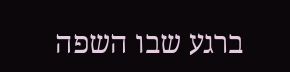ברגע שבו השפה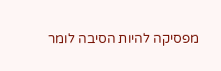מפסיקה להיות הסיבה לומר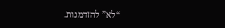“לא” להזדמנות.